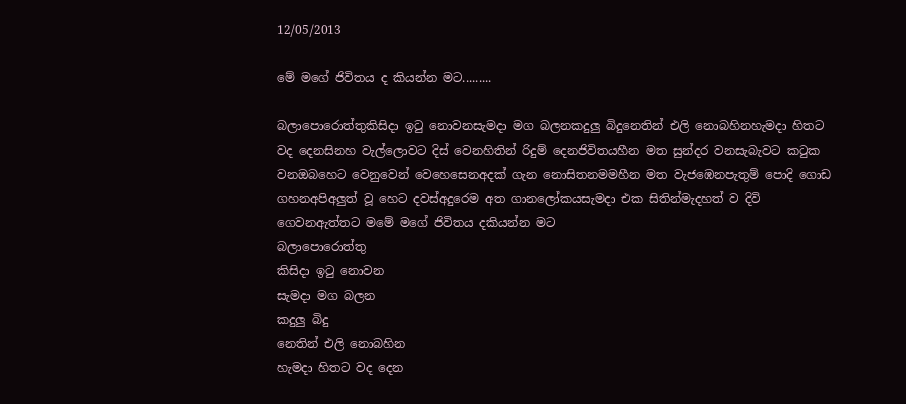12/05/2013

මේ මගේ ජිවිතය ද කියන්න මට.........

බලාපොරොත්තුකිසිදා ඉටු නොවනසැමදා මග බලනකදුලු බිදුනෙතින් එලි නොබහිනහැමදා හිතට වද දෙනසිනහ වැල්ලොවට දිස් වෙනහිතින් රිදුම් දෙනජිවිතයහීන මත සුන්දර වනසැබැවට කටුක වනඔබහෙට වෙනුවෙන් වෙහෙසෙනඅදක් ගැන නොසිතනමමහීන මත වැජඹෙනපැතුම් පොදි ගොඩ ගහනඅපිඅලුත් වූ හෙට දවස්අදුරෙම අත ගානලෝකයසැමදා එක සිතින්මැදහත් ව දිවි ගෙවනඇත්තට මමේ මගේ ජිවිතය දකියන්න මට
බලාපොරොත්තු
කිසිදා ඉටු නොවන
සැමදා මග බලන
කදුලු බිදු
නෙතින් එලි නොබහින
හැමදා හිතට වද දෙන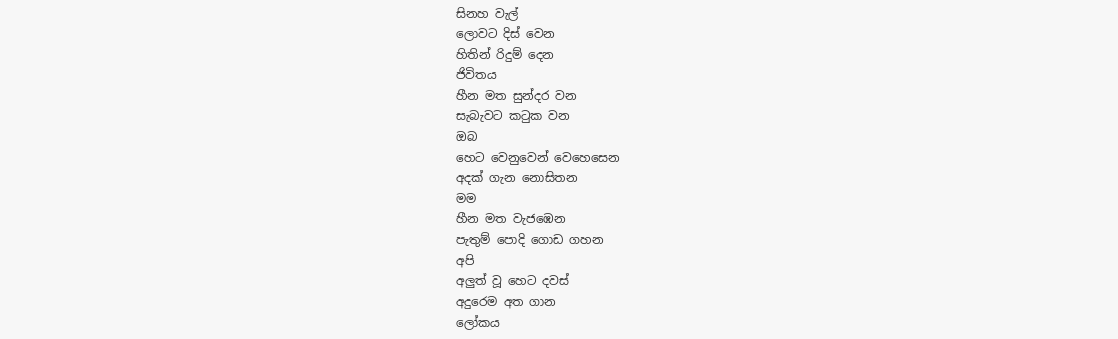සිනහ වැල්
ලොවට දිස් වෙන
හිතින් රිදුම් දෙන
ජිවිතය
හීන මත සුන්දර වන
සැබැවට කටුක වන
ඔබ
හෙට වෙනුවෙන් වෙහෙසෙන
අදක් ගැන නොසිතන
මම
හීන මත වැජඹෙන
පැතුම් පොදි ගොඩ ගහන
අපි
අලුත් වූ හෙට දවස්
අදුරෙම අත ගාන
ලෝකය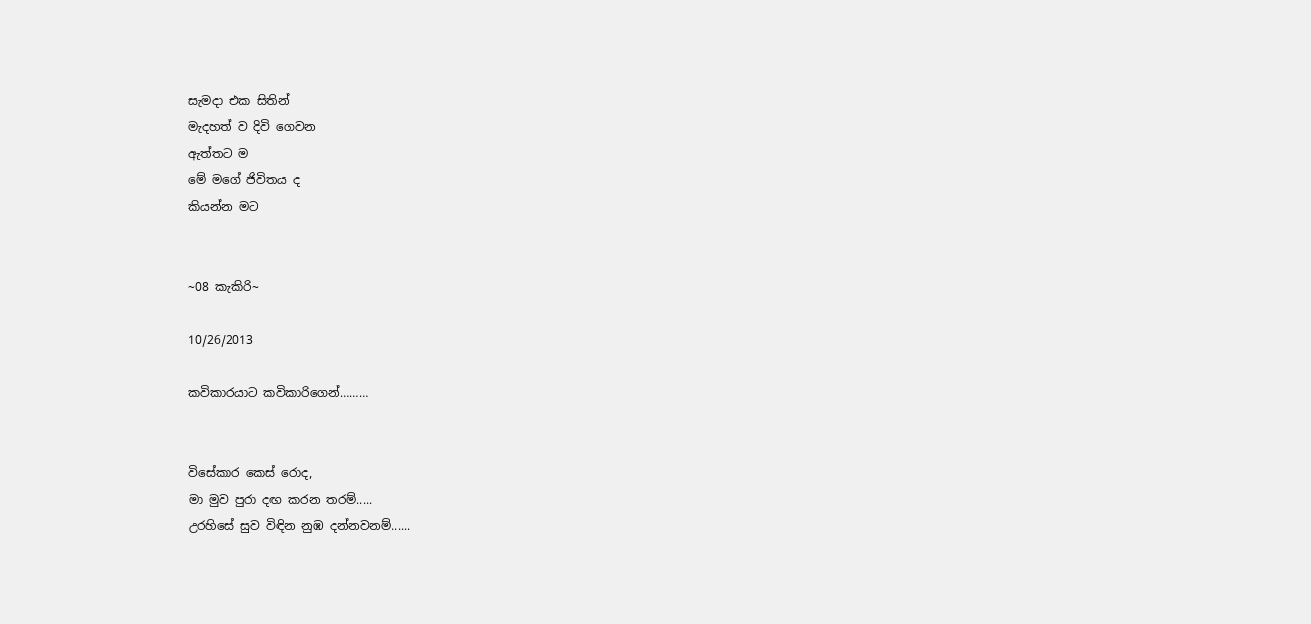සැමදා එක සිතින්
මැදහත් ව දිවි ගෙවන
ඇත්තට ම
මේ මගේ ජිවිතය ද
කියන්න මට


~08 කැකිරි~

10/26/2013

කවිකාරයාට කවිකාරිගෙන්………


විසේකාර කෙස් රොද,
මා මුව පුරා දඟ කරන තරම්.....
උරහිසේ සුව විඳින නුඹ දන්නවනම්......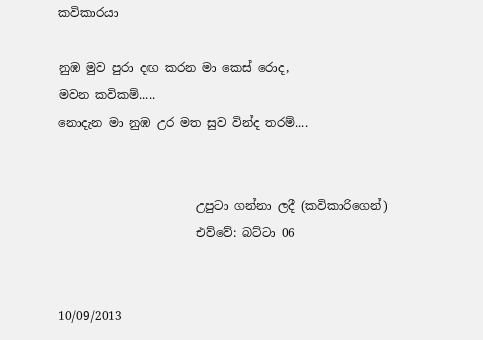කවිකාරයා

නුඹ මුව පුරා දඟ කරන මා කෙස් රොද,
මවන කවිකම්.....
නොදැන මා නුඹ උර මත සුව වින්ද තරම්....


                       උපුටා ගන්නා ලදී (කවිකාරිගෙන්)
                       එව්වේ: බට්ටා 06


10/09/2013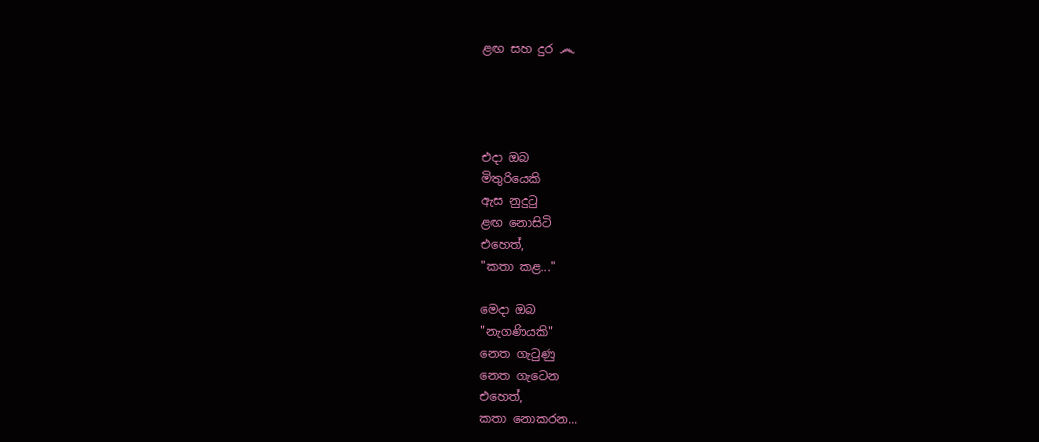ළඟ සහ දුර ෴




එදා ඔබ
මිතුරියෙකි
ඇස නුදුටු
ළඟ නොසිටි
එහෙත්,
"කතා කළ..."

මෙදා ඔබ
"නැගණියකි"
නෙත ගැටුණු
නෙත ගැටෙන
එහෙත්,
කතා නොකරන...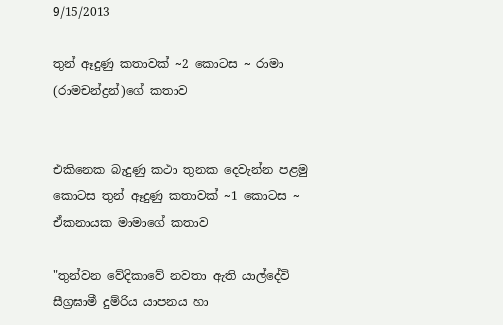9/15/2013

තුන් ඈදුණු කතාවක් ~2 කොටස ~ රාමා (රාමචන්ද්‍රන්)ගේ කතාව


එකිනෙක බැදුණු කථා තුනක දෙවැන්න පළමු කොටස තුන් ඈදුණු කතාවක් ~1 කොටස ~ ඒකනායක මාමාගේ කතාව

"තුන්වන වේදිකාවේ නවතා ඇති යාල්දේවි සීග්‍රඝාමී දුම්රිය යාපනය හා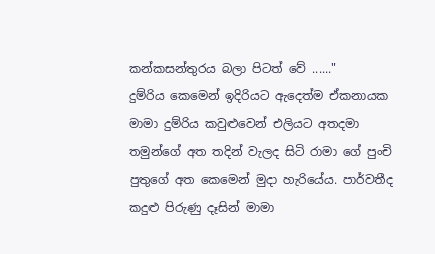කන්කසන්තුරය බලා පිටත් වේ ......"
දුම්රිය කෙමෙන් ඉදිරියට ඇදෙත්ම ඒකනායක මාමා දුම්රිය කවුළුවෙන් එලියට අතදමා තමුන්ගේ අත තදින් වැලද සිටි රාමා ගේ පුංචි පුතුගේ අත කෙමෙන් මුදා හැරියේය. පාර්වතීද කදුළු පිරුණු දෑසින් මාමා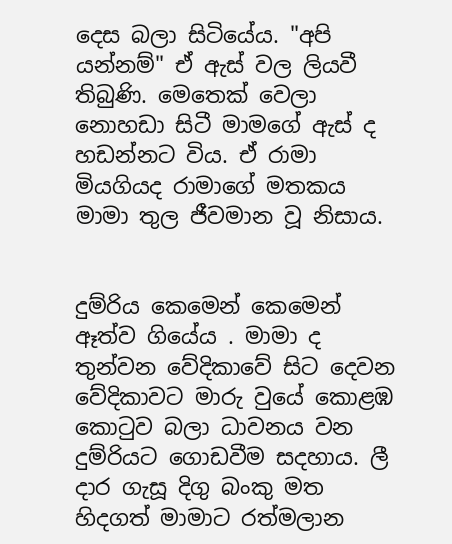දෙස බලා සිටියේය. "අපි යන්නම්" ඒ ඇස් වල ලියවී තිබුණි. මෙතෙක් වෙලා නොහඩා සිටී මාමගේ ඇස් ද හඩන්නට විය. ඒ රාමා මියගියද රාමාගේ මතකය මාමා තුල ජීවමාන වූ නිසාය.


දුම්රිය කෙමෙන් කෙමෙන් ඈත්ව ගියේය . මාමා ද තුන්වන වේදිකාවේ සිට දෙවන වේදිකාවට මාරු වුයේ කොළඹ කොටුව බලා ධාවනය වන දුම්රියට ගොඩවීම සදහාය. ලී දාර ගැසූ දිගු බංකු මත හිදගත් මාමාට රත්මලාන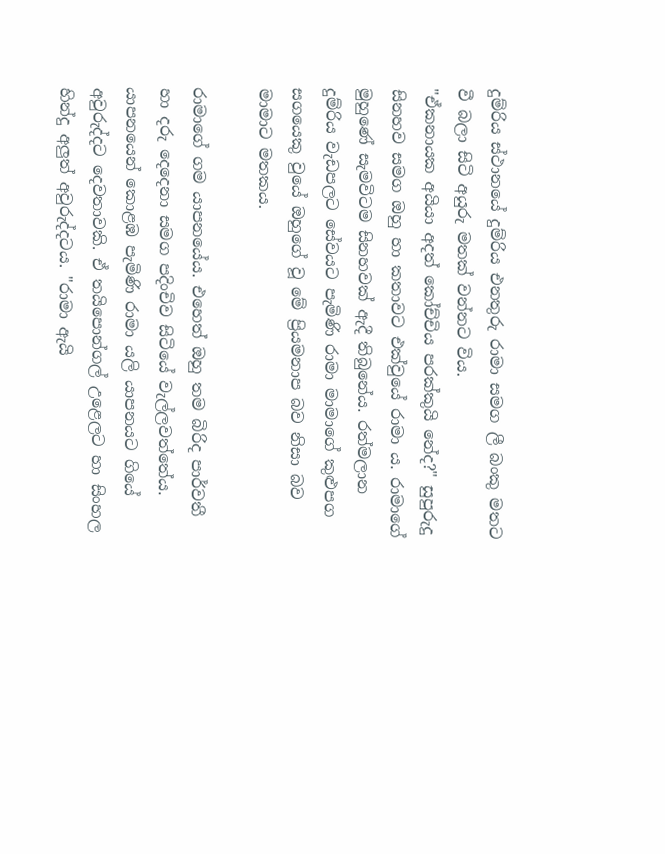දුම්රිය ස්ථානයේ දුම්රිය එනතුරු රාමා සමග ලී බංකු මතට වී බලා සිටි අයුරු මතක් වන්නට විය.
"ඒකනායක අයියා අදත් කෝච්චිය පරක්කුයි නේද?" සුපුරුදු සිනහව සමග ඔහු හා කතාවට එක්වුයේ රාමා ය. රාමාගේ මුහුණේ සැමවිටම සිනහවක් ඇදී තිබුනේය. රත්මලාන දුම්රිය වැඩපලට සේවයට පැමිණි රාමා මාමාගේ කුළුපග සගයෙකු වුයේ ඔහුගේ වූ මේ ප්‍රියමනාප බව නිසා බව මාමාට මතකය.

රාමාගේ ගම යාපනයේය. එහෙත් ඔහු තම බිරිද පාර්වතී හා දරු දෙදෙනා සමග පදිංචිව සිටියේ වැල්ලවත්තේය. යාපනයෙන් කොළඹ පැමිණි රාමා යලි යාපනයට ගියේ අවුරුද්දට දෙවතාවකි. ඒ තයිපොන්ගල් උළෙලට හා සිංහල හින්දු අලුත් අවුරුද්දටය. "රාමා ඇයි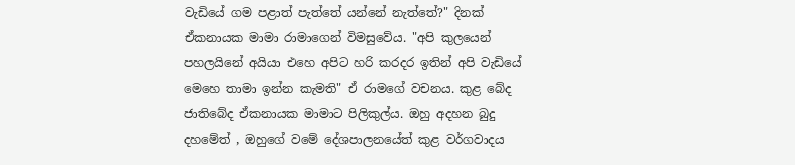වැඩියේ ගම පළාත් පැත්තේ යන්නේ නැත්තේ?" දිනක් ඒකනායක මාමා රාමාගෙන් විමසුවේය. "අපි කුලයෙන් පහලයිනේ අයියා එහෙ අපිට හරි කරදර ඉතින් අපි වැඩියේ මෙහෙ තාමා ඉන්න කැමති" ඒ රාමගේ වචනය. කුළ බේද ජාතිබේද ඒකනායක මාමාට පිලිකුල්ය. ඔහු අදහන බුදු දහමේත් , ඔහුගේ වමේ දේශපාලනයේත් කුළ වර්ගවාදය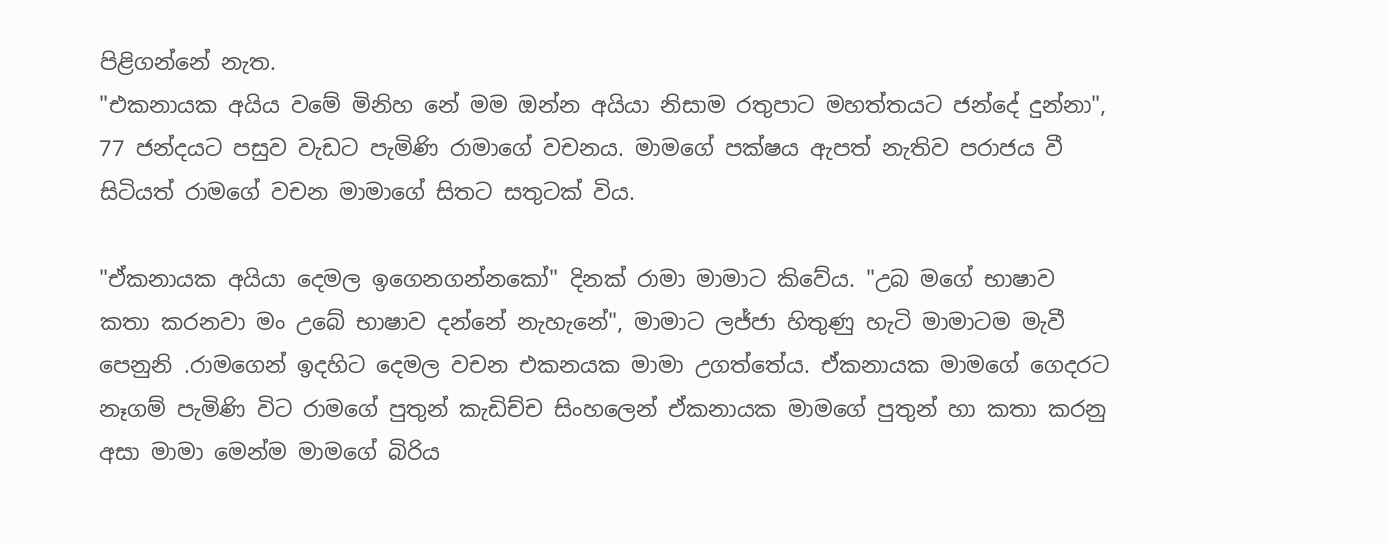පිළිගන්නේ නැත.
"එකනායක අයිය වමේ මිනිහ නේ මම ඔන්න අයියා නිසාම රතුපාට මහත්තයට ජන්දේ දුන්නා", 77 ජන්දයට පසුව වැඩට පැමිණි රාමාගේ වචනය. මාමගේ පක්ෂය ඇපත් නැතිව පරාජය වී සිටියත් රාමගේ වචන මාමාගේ සිතට සතුටක් විය.

"ඒකනායක අයියා දෙමල ඉගෙනගන්නකෝ" දිනක් රාමා මාමාට කිවේය. "උබ මගේ භාෂාව කතා කරනවා මං උබේ භාෂාව දන්නේ නැහැනේ", මාමාට ලජ්ජා හිතුණු හැටි මාමාටම මැවී පෙනුනි .රාමගෙන් ඉදහිට දෙමල වචන එකනයක මාමා උගත්තේය. ඒකනායක මාමගේ ගෙදරට නෑගම් පැමිණි විට රාමගේ පුතුන් කැඩිච්ච සිංහලෙන් ඒකනායක මාමගේ පුතුන් හා කතා කරනු අසා මාමා මෙන්ම මාමගේ බිරිය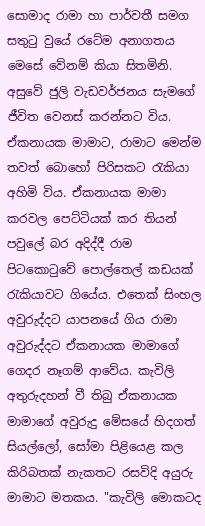සොමාද රාමා හා පාර්වතී සමග සතුටු වුයේ රටේම අනාගතය මෙසේ වේනම් කියා සිතමිනි.
අසුවේ ජුලි වැඩවර්ජනය සැමගේ ජීවිත වෙනස් කරන්නට විය. ඒකනායක මාමාට, රාමාට මෙන්ම තවත් බොහෝ පිරිසකට රැකියා අහිමි විය. ඒකනායක මාමා කරවල පෙට්ටියක් කර තියන් පවුලේ බර අදිද්දී රාම පිටකොටුවේ පොල්තෙල් කඩයක් රැකියාවට ගියේය. එතෙක් සිංහල අවුරුද්දට යාපනයේ ගිය රාමා අවුරුද්දට ඒකනායක මාමාගේ ගෙදර නෑගම් ආවේය. කැවිලි අතුරුදහන් වී තිබු ඒකනායක මාමාගේ අවුරුදු මේසයේ හිදගත් සියල්ලෝ, සෝමා පිළියෙළ කල කිරිබතක් නැකතට රසවිදි අයුරු මාමාට මතකය. "කැවිලි මොකටද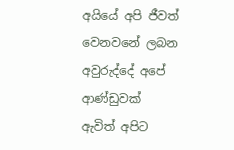අයියේ අපි ජීවත් වෙනවනේ ලබන අවුරුද්දේ අපේ ආණ්ඩුවක් ඇවිත් අපිට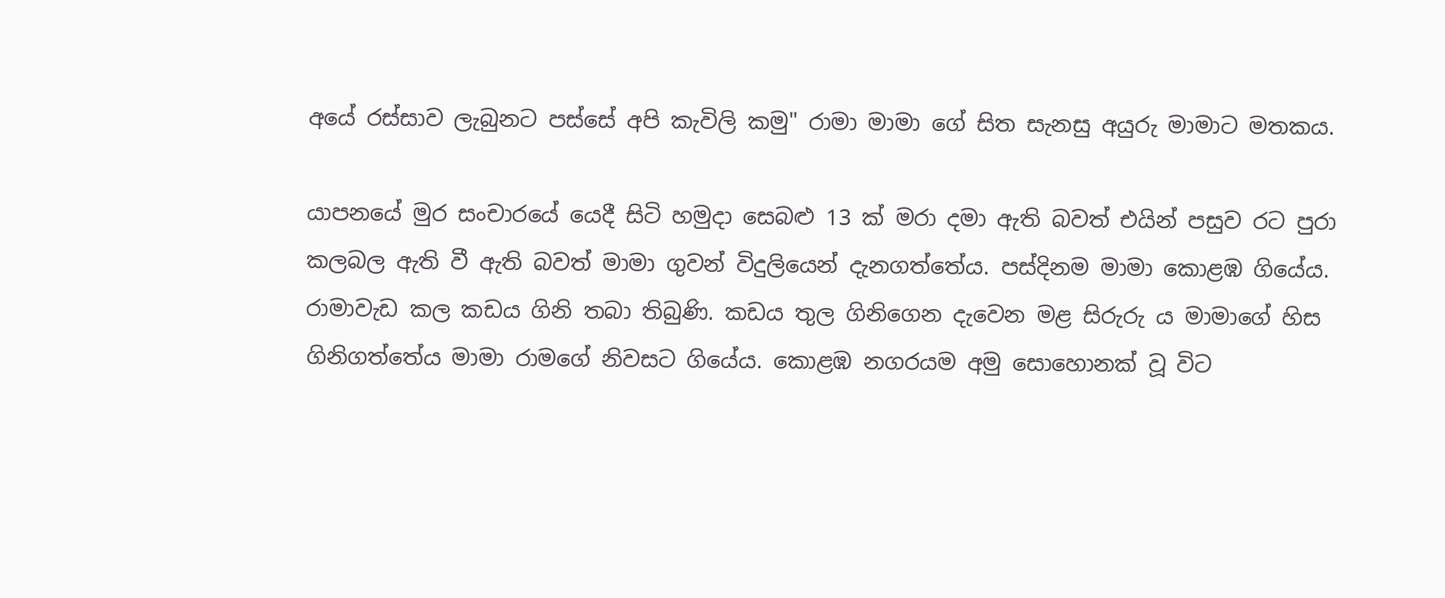අයේ රස්සාව ලැබුනට පස්සේ අපි කැවිලි කමු" රාමා මාමා ගේ සිත සැනසු අයුරු මාමාට මතකය.

යාපනයේ මුර සංචාරයේ යෙදී සිටි හමුදා සෙබළු 13 ක් මරා දමා ඇති බවත් එයින් පසුව රට පුරා කලබල ඇති වී ඇති බවත් මාමා ගුවන් විදුලියෙන් දැනගත්තේය. පස්දිනම මාමා කොළඹ ගියේය. රාමාවැඩ කල කඩය ගිනි තබා තිබුණි. කඩය තුල ගිනිගෙන දැවෙන මළ සිරුරු ය මාමාගේ හිස ගිනිගත්තේය මාමා රාමගේ නිවසට ගියේය. කොළඹ නගරයම අමු සොහොනක් වූ විට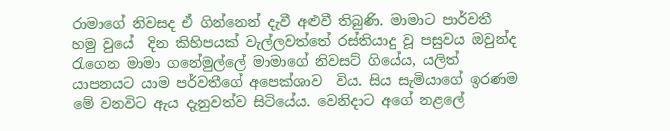රාමාගේ නිවසද ඒ ගින්නෙන් දැවී අළුවී තිබුණි. මාමාට පාර්වතී හමු වුයේ  දින කිහිපයක් වැල්ලවත්තේ රස්තියාදු වූ පසුවය ඔවුන්ද රැගෙන මාමා ගනේමුල්ලේ මාමාගේ නිවසට් ගියේය, යලිත් යාපනයට යාම පර්වතීගේ අපෙක්ශාව  විය. සිය සැමියාගේ ඉරණම මේ වනවිට ඇය දැනුවත්ව සිටියේය. වෙනිදාට අගේ නළලේ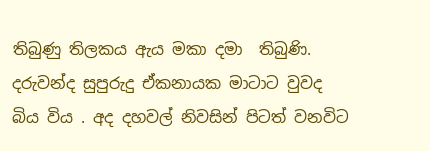තිබුණු තිලකය ඇය මකා දමා  තිබුණි. දරුවන්ද සුපුරුදු ඒකනායක මාටාට වුවද බිය විය . අද දහවල් නිවසින් පිටත් වනවිට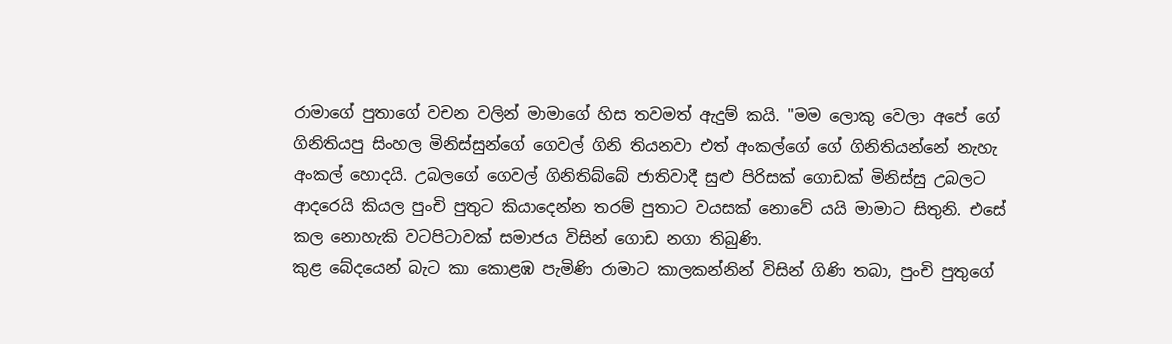රාමාගේ පුතාගේ වචන වලින් මාමාගේ හිස තවමත් ඇදුම් කයි. "මම ලොකු වෙලා අපේ ගේ ගිනිතියපු සිංහල මිනිස්සුන්ගේ ගෙවල් ගිනි තියනවා එත් අංකල්ගේ ගේ ගිනිතියන්නේ නැහැ අංකල් හොදයි. උබලගේ ගෙවල් ගිනිතිබ්බේ ජාතිවාදී සුළු පිරිසක් ගොඩක් මිනිස්සු උබලට ආදරෙයි කියල පුංචි පුතුට කියාදෙන්න තරම් පුතාට වයසක් නොවේ යයි මාමාට සිතුනි. එසේ කල නොහැකි වටපිටාවක් සමාජය විසින් ගොඩ නගා තිබුණි.
කුළ බේදයෙන් බැට කා කොළඹ පැමිණි රාමාට කාලකන්නින් විසින් ගිණි තබා, පුංචි පුතුගේ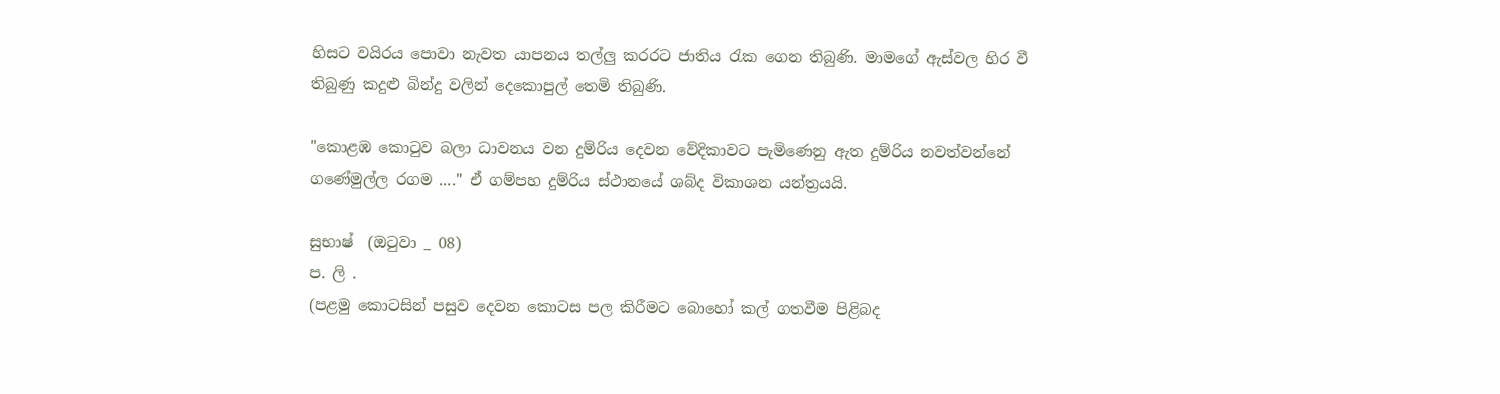හිසට වයිරය පොවා නැවත යාපනය තල්ලු කරරට ජාතිය රැක ගෙන තිබුණි. මාමගේ ඇස්වල හිර වී තිබුණු කදුළු බින්දු වලින් දෙකොපුල් තෙමි තිබුණි.

"කොළඹ කොටුව බලා ධාවනය වන දුම්රිය දෙවන වේදිකාවට පැමිණෙනු ඇත දුම්රිය නවත්වන්නේ ගණේමුල්ල රගම ...." ඒ ගම්පහ දුම්රිය ස්ථානයේ ශබ්ද විකාශන යන්ත්‍රයයි.

සුභාෂ්  (ඔටුවා _ 08)
ප. ලි .
(පළමු කොටසින් පසුව දෙවන කොටස පල කිරීමට බොහෝ කල් ගතවීම පිළිබද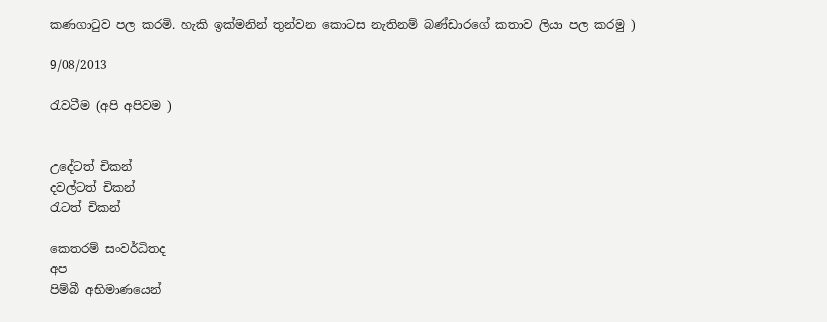කණගාටුව පල කරමි. හැකි ඉක්මනින් තුන්වන කොටස නැතිනම් බණ්ඩාරගේ කතාව ලියා පල කරමු )

9/08/2013

රැවටීම (අපි අපිවම )


උදේටත් චිකන්
දවල්ටත් චිකන්
රැටත් චිකන්

කෙතරම් සංවර්ධිතද
අප
පිම්බී අභිමාණයෙන්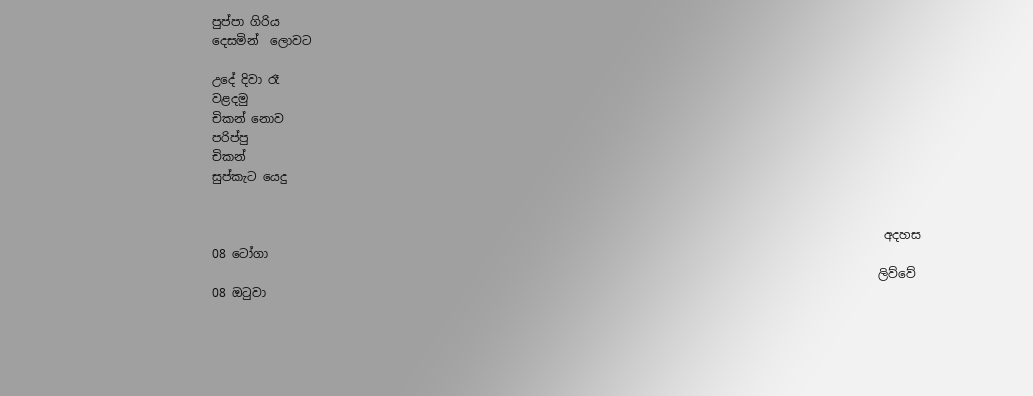පුප්පා ගිරිය
දෙසමින්  ලොවට

උදේ දිවා රෑ
වළදමු
චිකන් නොව
පරිප්පු
චිකන්
සුප්කැට යෙදු


                                                                                                                අදහස 08 ටෝගා
                                                                                                               ලිව්වේ 08 ඔටුවා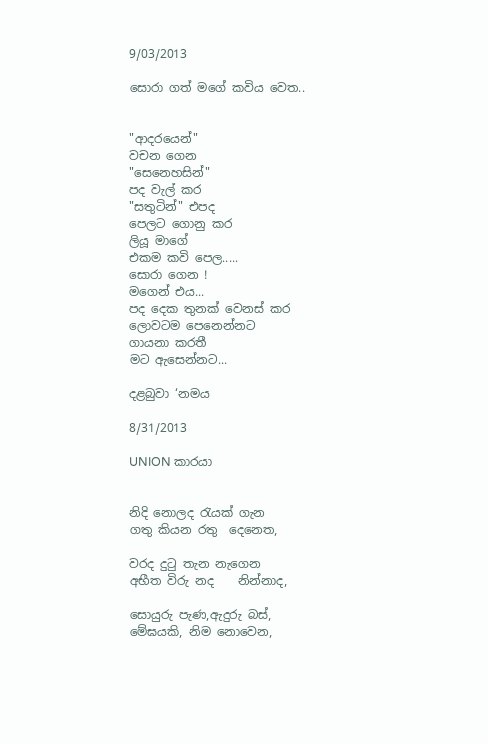9/03/2013

සොරා ගත් මගේ කවිය වෙත..


"ආදරයෙන්"
වචන ගෙන
"සෙනෙහසින්"
පද වැල් කර
"සතුටින්" එපද
පෙලට ගොනු කර
ලියූ මාගේ
එකම කවි පෙල.....
සොරා ගෙන !
මගෙන් එය...
පද දෙක තුනක් වෙනස් කර
ලොවටම පෙනෙන්නට
ගායනා කරතී
මට ඇසෙන්නට...

දළබුවා ‘නමය

8/31/2013

UNION කාරයා


නිදි නොලද රැයක් ගැන
ගතු කියන රතු  දෙනෙත,

වරද දුටු තැන නැගෙන
අභීත විරු නද    නින්නාද,

සොයුරු පැණ,ඇදුරු බස්,
මේඝයකි, නිම නොවෙන,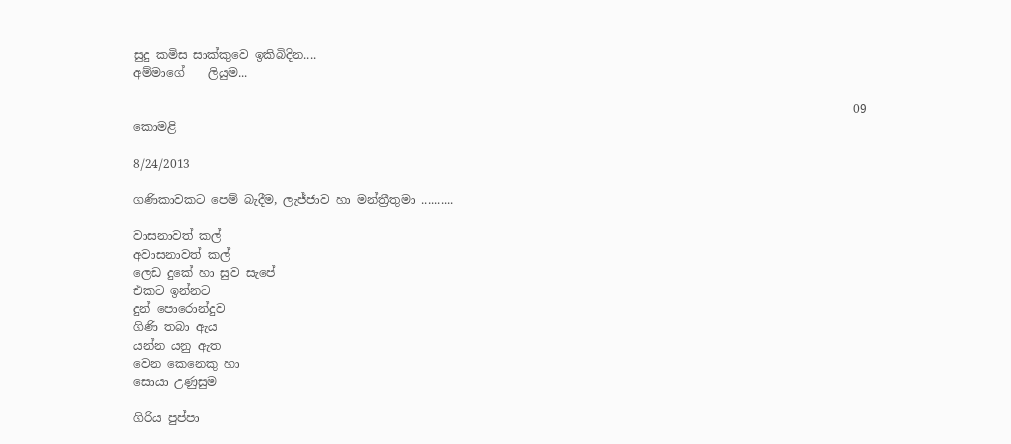සුදු කමිස සාක්කුවෙ ඉකිබිදින....
අම්මාගේ    ලියුම...

                                                                                                                        09 කොමළි

8/24/2013

ගණිකාවකට පෙම් බැදීම, ලැජ්ජාව හා මන්ත්‍රීතුමා ..........

වාසනාවත් කල්
අවාසනාවත් කල්
ලෙඩ දුකේ හා සුව සැපේ
එකට ඉන්නට
දුන් පොරොන්දුව
ගිණි තබා ඇය
යන්න යනු ඇත
වෙන කෙනෙකු හා
සොයා උණුසුම

ගිරිය පුප්පා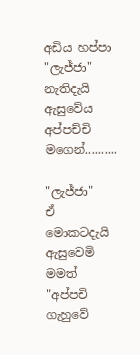අඩිය හප්පා
"ලැජ්ජා" නැතිදැයි
ඇසුවේය
අප්පච්චි මගෙන්..........

"ලැජ්ජා"
ඒ මොකටදැයි
ඇසුවෙමි මමත්
"අප්පචි ගැහුවේ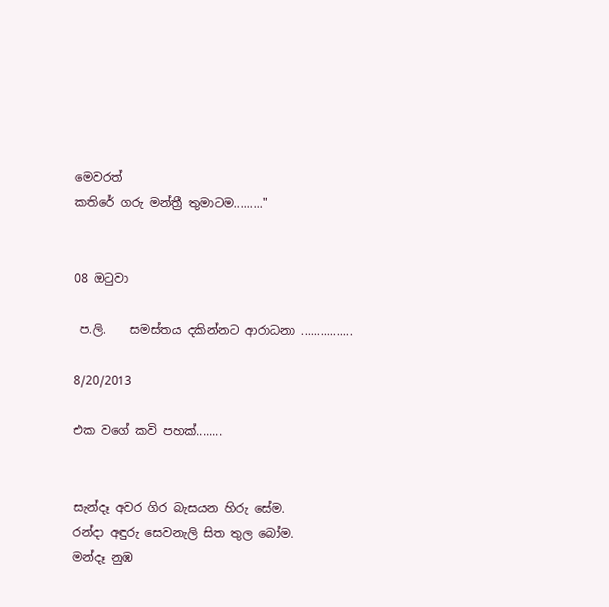මෙවරත්
කතිරේ ගරු මන්ත්‍රී තුමාටම........."


08 ඔටුවා

 ප.ලි.    සමස්තය දකින්නට ආරාධනා ................

8/20/2013

එක වගේ කවි පහක්........


සැන්දෑ අවර ගිර බැසයන හිරු සේම.
රන්දා අඳුරු සෙවනැලි සිත තුල බෝම.
මන්දෑ නුඹ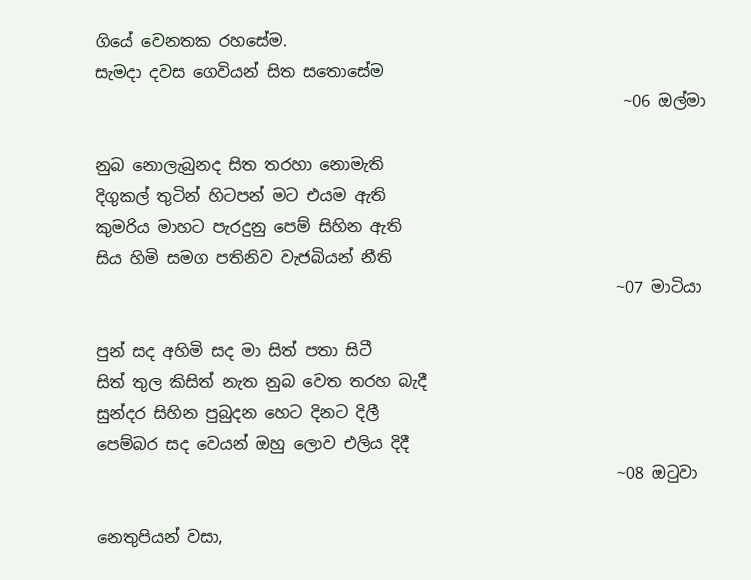ගියේ වෙනතක රහසේම.
සැමදා දවස ගෙවියන් සිත සතොසේම
                                                                  ~06 ඔල්මා

නුබ නොලැබුනද සිත තරහා නොමැති
දිගුකල් තුටින් හිටපන් මට එයම ඇති
කුමරිය මාහට පැරදුනු පෙම් සිහින ඇති
සිය හිමි සමග පතිනිව වැජබියන් නීති
                                                                 ~07 මාටියා

පුන් සද අහිමි සද මා සිත් පතා සිටී
සිත් තුල කිසිත් නැත නුබ වෙත තරහ බැදී
සුන්දර සිහින පුබුදන හෙට දිනට දිලී
පෙම්බර සද වෙයන් ඔහු ලොව එලිය දිදී
                                                                 ~08 ඔටුවා

නෙතුපියන් වසා,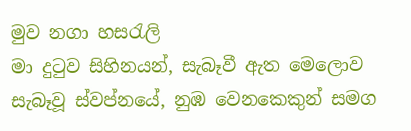මුව නගා හසරැලි
මා දුටුව සිහිනයන්, සැබෑවී ඇත මෙලොව
සැබෑවූ ස්වප්නයේ, නුඹ වෙනකෙකුන් සමග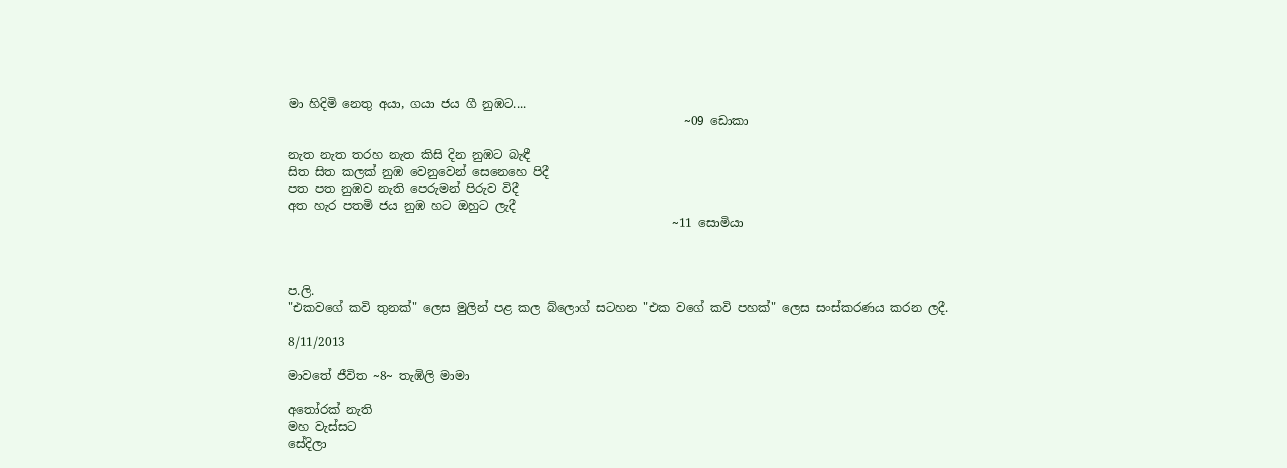මා හිදිමි නෙතු අයා, ගයා ජය ගී නුඹට....
                                                                  ~09 ඩොකා

නැත නැත තරහ නැත කිසි දින නුඹට බැඳී
සිත සිත කලක් නුඹ වෙනුවෙන් සෙනෙහෙ පිදී
පත පත නුඹව නැති පෙරුමන් පිරුව විදී
අත හැර පතමි ජය නුඹ හට ඔහුට ලැදී
                                                                ~11 සොමියා



ප.ලි.
"එකවගේ කවි තුනක්" ලෙස මුලින් පළ කල බ්ලොග් සටහන "එක වගේ කවි පහක්" ලෙස සංස්කරණය කරන ලදී.

8/11/2013

මාවතේ ජීවිත ~8~ තැඹිලි මාමා

අතෝරක් නැති
මහ වැස්සට
සේදිලා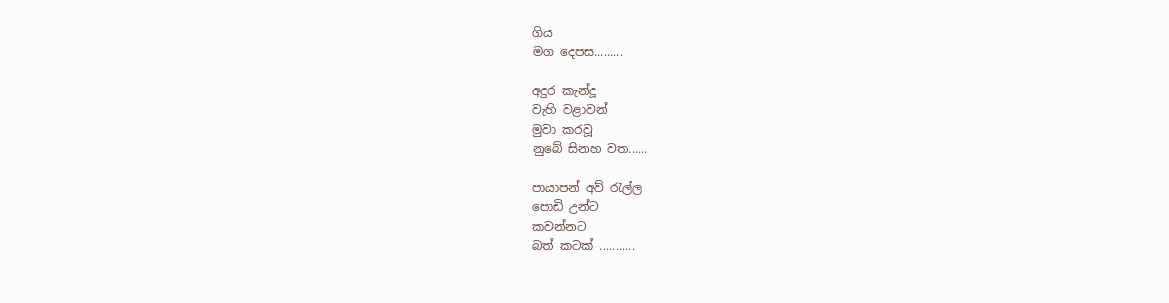ගිය
මග දෙපස.........

අදුර කැන්දූ
වැහි වළාවන්
මුවා කරවූ
නුබේ සිනහ වත......

පායාපන් අව් රැල්ල
පොඩි උන්ට
කවන්නට
බත් කටක් ...........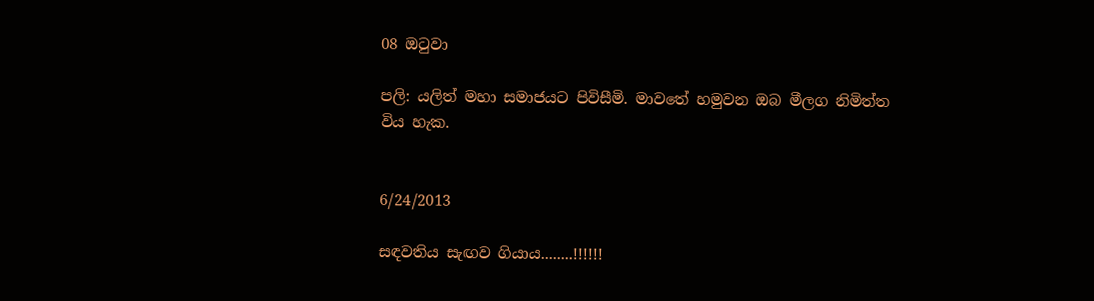08 ඔටුවා

පලි: යලිත් මහා සමාජයට පිවිසීමි. මාවතේ හමුවන ඔබ මීලග නිමිත්ත විය හැක.


6/24/2013

සඳවතිය සැඟව ගියාය........!!!!!!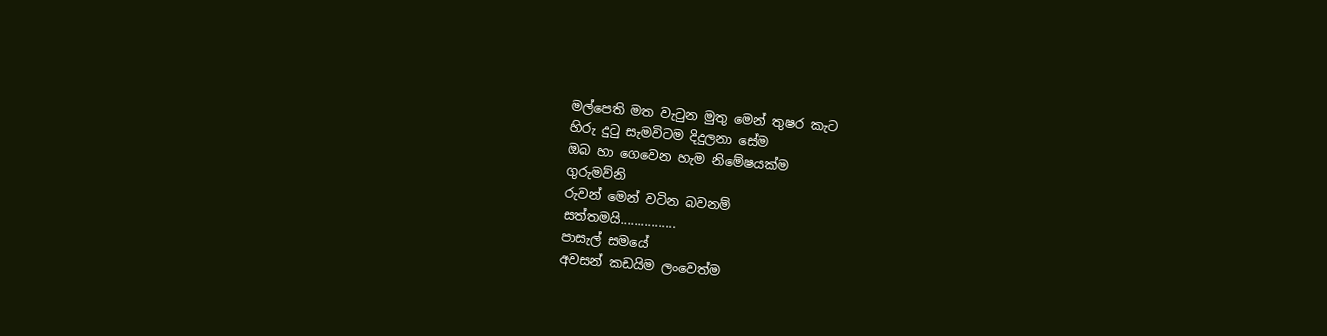මල්පෙති මත වැටුන මුතු මෙන් තුෂර කැට
හිරු දුටු සැමවිටම දිදුලනා සේම
ඔබ හා ගෙවෙන හැම නිමේෂයක්ම
ගුරුමව්නි
රුවන් මෙන් වටින බවනම්
සත්තමයි................
පාසැල් සමයේ
අවසන් කඩයිම ලංවෙත්ම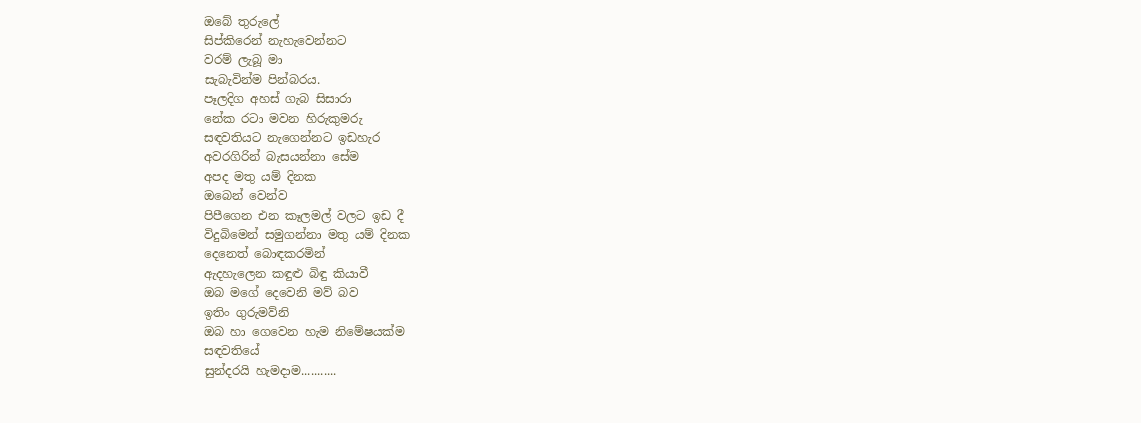ඔබේ තුරුලේ
සිප්කිරෙන් නැහැවෙන්නට
වරම් ලැබූ මා
සැබැවින්ම පින්බරය.
පෑලදිග අහස් ගැබ සිසාරා
නේක රටා මවන හිරුකුමරු
සඳවතියට නැගෙන්නට ඉඩහැර
අවරගිරින් බැසයන්නා සේම
අපද මතු යම් දිනක
ඔබෙන් වෙන්ව
පිපීගෙන එන කෑලමල් වලට ඉඩ දී
විදුබිමෙන් සමුගන්නා මතු යම් දිනක
දෙනෙත් බොඳකරමින්
ඇදහැලෙන කඳුළු බිඳු කියාවී
ඔබ මගේ දෙවෙනි මව් බව
ඉතිං ගුරුමව්නි
ඔබ හා ගෙවෙන හැම නිමේෂයක්ම
සඳවතියේ
සුන්දරයි හැමදාම...........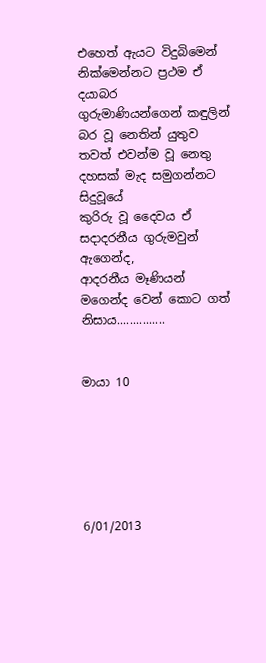එහෙත් ඇයට විදුබිමෙන් නික්මෙන්නට ප්‍රථම ඒ දයාබර
ගුරුමාණියන්ගෙන් කඳුලින් බර වූ නෙතින් යුතුව
තවත් එවන්ම වූ නෙතු දහසක් මැද සමුගන්නට සිදුවූයේ
කුරිරු වූ දෛවය ඒ සදාදරනීය ගුරුමවුන් ඇගෙන්ද,
ආදරනීය මෑණියන් මගෙන්ද වෙන් කොට ගත් නිසාය...............


මායා 10






6/01/2013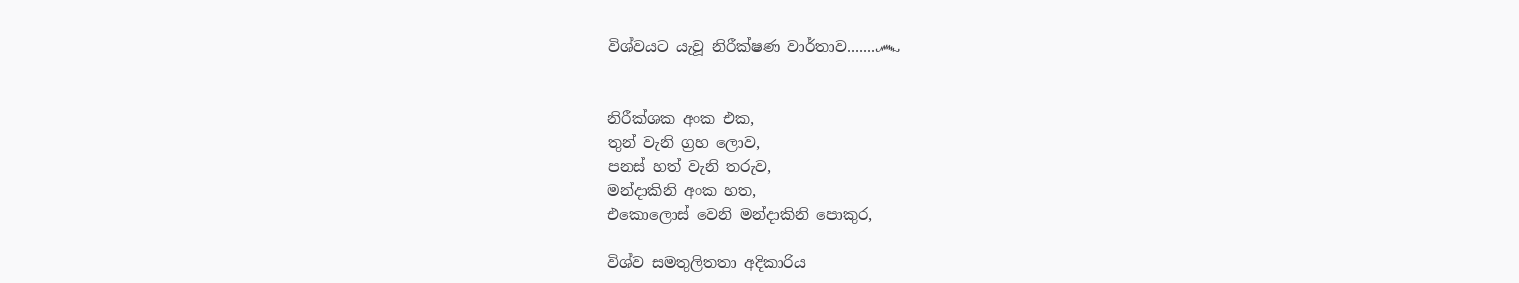විශ්වයට යැවූ නිරීක්ෂණ වාර්තාව.......෴


නිරීක්ශක අංක එක,
තුන් වැනි ග්‍රහ ලොව,
පනස් හත් වැනි තරුව,
මන්දාකිනි අංක හත,
එකොලොස් වෙනි මන්දාකිනි පොකුර,

විශ්ව සමතුලිතතා අදිකාරිය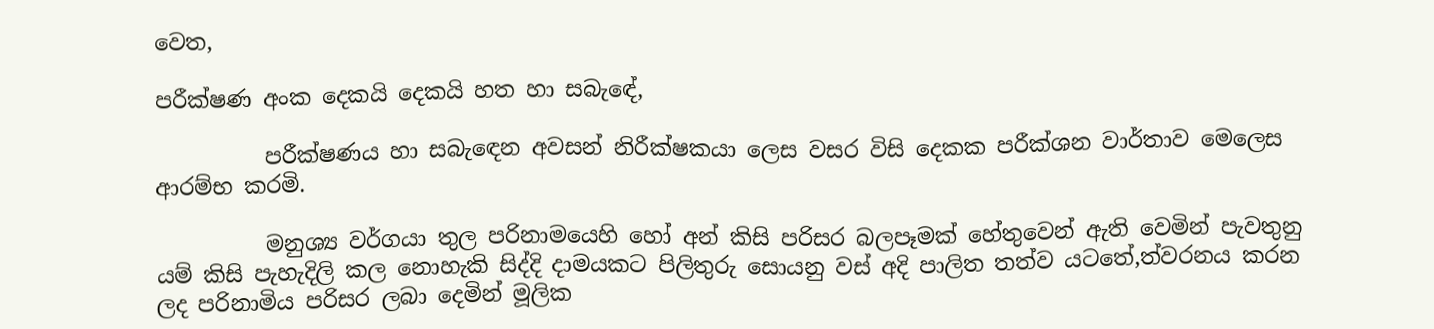වෙත,

පරීක්ෂණ අංක දෙකයි දෙකයි හත හා සබැඳේ,

          පරීක්ෂණය හා සබැඳෙන අවසන් නිරීක්ෂකයා ලෙස වසර විසි දෙකක පරීක්ශන වාර්තාව මෙලෙස ආරම්භ කරමි.

          මනුශ්‍ය වර්ගයා තුල පරිනාමයෙහි හෝ අන් කිසි පරිසර බලපෑමක් හේතුවෙන් ඇති වෙමින් පැවතුනු යම් කිසි පැහැදිලි කල නොහැකි සිද්දි දාමයකට පිලිතුරු සොයනු වස් අදි පාලිත තත්ව යටතේ,ත්වරනය කරන ලද පරිනාමිය පරිසර ලබා දෙමින් මූලික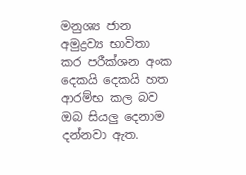මනුශ්‍ය ජාන අමුද්‍රව්‍ය භාවිතා කර පරීක්ශන අංක දෙකයි දෙකයි හත ආරම්භ කල බව ඔබ සියලු දෙනාම දන්නවා ඇත.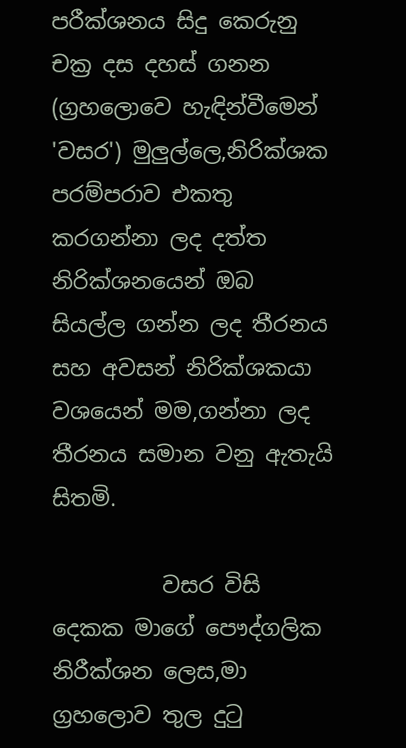පරීක්ශනය සිදු කෙරුනු චක්‍ර දස දහස් ගනන (ග්‍රහලොවෙ හැඳින්වීමෙන් 'වසර') මුලුල්ලෙ,නිරික්ශක පරම්පරාව එකතු කරගන්නා ලද දත්ත නිරික්ශනයෙන් ඔබ සියල්ල ගන්න ලද තීරනය සහ අවසන් නිරික්ශකයා වශයෙන් මම,ගන්නා ලද තීරනය සමාන වනු ඇතැයි සිතමි.

          වසර විසි දෙකක මාගේ පෞද්ගලික නිරීක්ශන ලෙස,මා ග්‍රහලොව තුල දුටු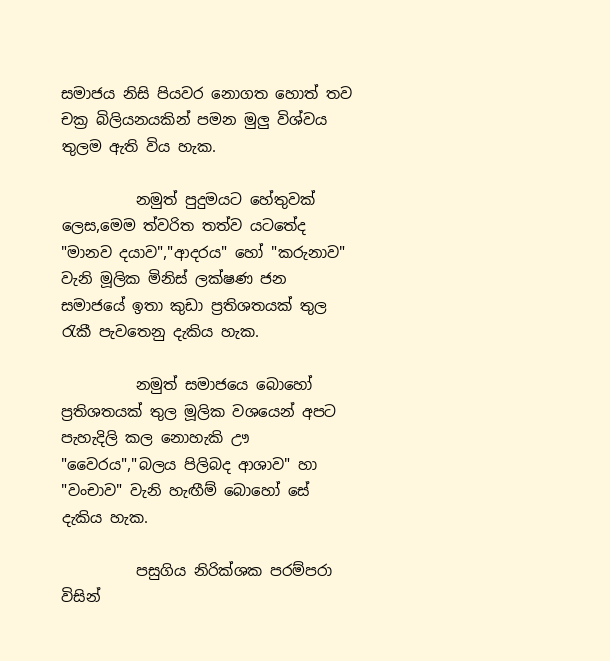සමාජය නිසි පියවර නොගත හොත් තව චක්‍ර බිලියනයකින් පමන මුලු විශ්වය තුලම ඇති විය හැක.

          නමුත් පුදුමයට හේතුවක් ලෙස,මෙම ත්වරිත තත්ව යටතේද "මානව දයාව","ආදරය" හෝ "කරුනාව" වැනි මූලික මිනිස් ලක්ෂණ ජන සමාජයේ ඉතා කුඩා ප්‍රතිශතයක් තුල රැකී පැවතෙනු දැකිය හැක.

          නමුත් සමාජයෙ බොහෝ ප්‍රතිශතයක් තුල මූලික වශයෙන් අපට පැහැදිලි කල නොහැකි ඌ "වෛරය","බලය පිලිබද ආශාව" හා "වංචාව" වැනි හැඟීම් බොහෝ සේ දැකිය හැක.

          පසුගිය නිරික්ශක පරම්පරා විසින්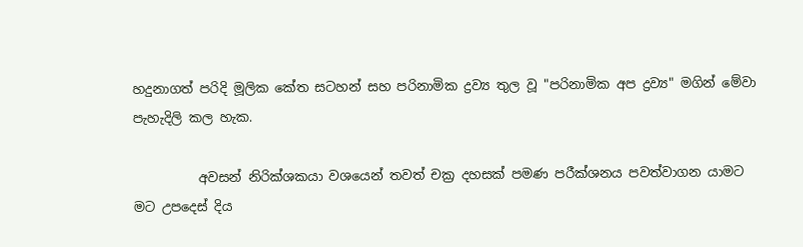හදුනාගත් පරිදි මූලික කේත සටහන් සහ පරිනාමික ද්‍රව්‍ය තුල වූ "පරිනාමික අප ද්‍රව්‍ය" මගින් මේවා පැහැදිලි කල හැක.

          අවසන් නිරික්ශකයා වශයෙන් තවත් චක්‍ර දහසක් පමණ පරීක්ශනය පවත්වාගන යාමට මට උපදෙස් දිය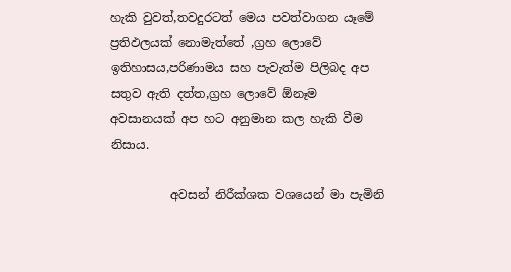හැකි වුවත්,තවදුරටත් මෙය පවත්වාගන යෑමේ ප්‍රතිඵලයක් නොමැත්තේ ,ග්‍රහ ලොවේ ඉතිහාසය,පරිණාමය සහ පැවැත්ම පිලිබද අප සතුව ඇති දත්ත,ග්‍රහ ලොවේ ඕනෑම අවසානයක් අප හට අනුමාන කල හැකි වීම නිසාය.

          අවසන් නිරීක්ශක වශයෙන් මා පැමිනි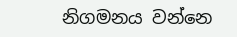නිගමනය වන්නෙ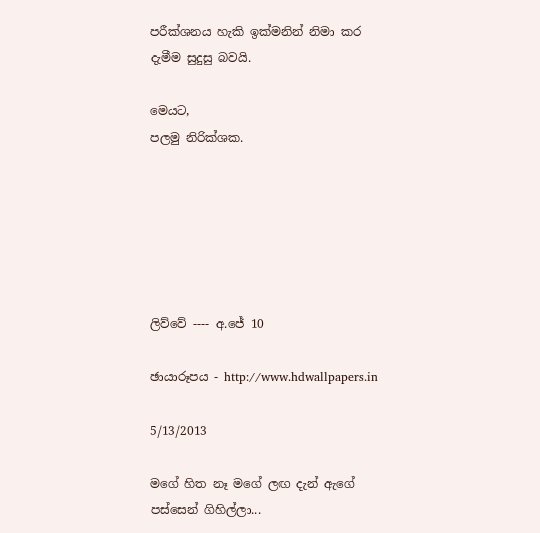පරීක්ශනය හැකි ඉක්මනින් නිමා කර දැමීම සුදුසු බවයි.

මෙයට,
පලමු නිරික්ශක.






ලිව්වේ ---- අ.ජේ 10

ඡායාරූපය - http://www.hdwallpapers.in

5/13/2013

මගේ හිත නෑ මගේ ලඟ දැන් ඇගේ පස්සෙන් ගිහිල්ලා...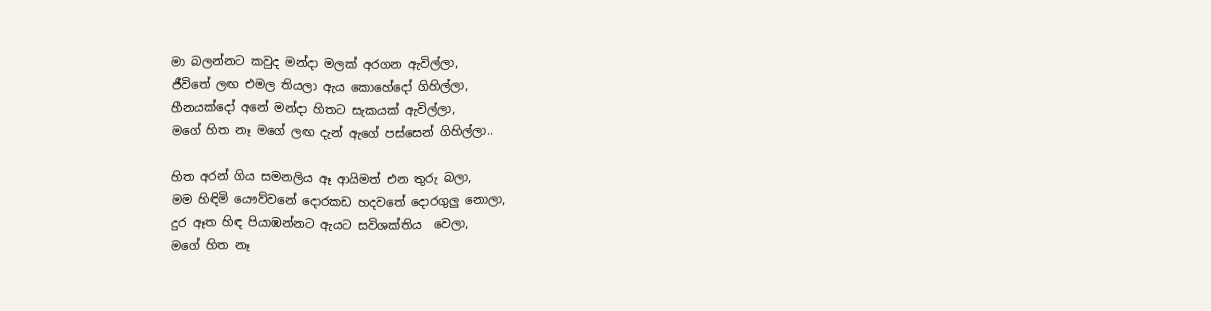මා බලන්නට කවුද මන්දා මලක් අරගන ඇවිල්ලා,
ජීවිතේ ලඟ එමල තියලා ඇය කොහේදෝ ගිහිල්ලා,
හීනයක්දෝ අනේ මන්දා හිතට සැකයක් ඇවිල්ලා,
මගේ හිත නෑ මගේ ලඟ දැන් ඇගේ පස්සෙන් ගිහිල්ලා..

හිත අරන් ගිය සමනලිය ඈ ආයිමත් එන තුරු බලා,
මම හිඳිමි යෞව්වනේ දොරකඩ හදවතේ දොරගුලු නොලා,
දුර ඈත හිඳ පියාඹන්නට ඇයට සවිශක්තිය  වෙලා,
මගේ හිත නෑ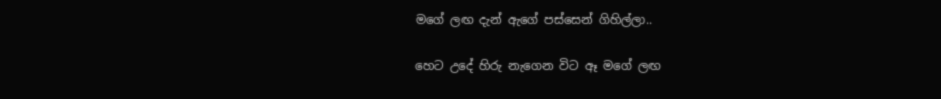මගේ ලඟ දැන් ඇගේ පස්සෙන් ගිහිල්ලා..

හෙට උදේ හිරු නැගෙන විට ඈ මගේ ලඟ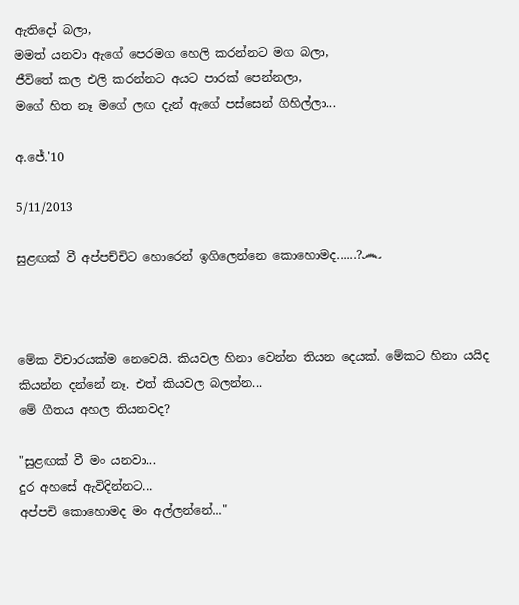ඇතිදෝ බලා,
මමත් යනවා ඇගේ පෙරමග හෙලි කරන්නට මග බලා,
ජීවිතේ කල එලි කරන්නට අයට පාරක් පෙන්නලා,
මගේ හිත නෑ මගේ ලඟ දැන් ඇගේ පස්සෙන් ගිහිල්ලා...

අ.ජේ.'10

5/11/2013

සුළඟක් වී අප්පච්චිට හොරෙන් ඉගිලෙන්නෙ කොහොමද......?෴



මේක විචාරයක්ම නෙවෙයි. කියවල හිනා වෙන්න තියන දෙයක්. මේකට හිනා යයිද කියන්න දන්නේ නෑ. එත් කියවල බලන්න...
මේ ගීතය අහල තියනවද?

"සුළඟක් වී මං යනවා...
දුර අහසේ ඇවිදින්නට...
අප්පචි කොහොමද මං අල්ලන්නේ..."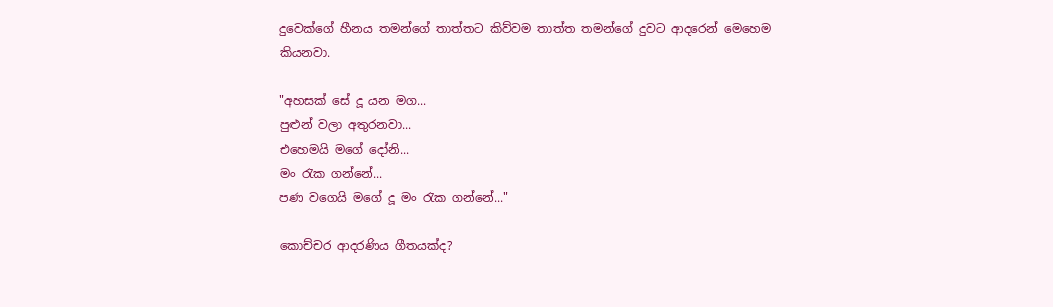දුවෙක්ගේ හීනය තමන්ගේ තාත්තට කිව්වම තාත්ත තමන්ගේ දුවට ආදරෙන් මෙහෙම කියනවා.

"අහසක් සේ දූ යන මග...
පුළුන් වලා අතුරනවා...
එහෙමයි මගේ දෝනි...
මං රැක ගන්නේ...
පණ වගෙයි මගේ දූ මං රැක ගන්නේ..."

කොච්චර ආදරණිය ගීතයක්ද?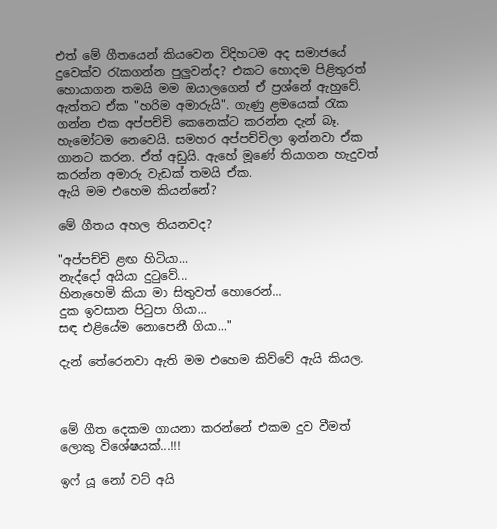එත් මේ ගීතයෙන් කියවෙන විදිහටම අද සමාජයේ දුවෙක්ව රැකගන්න පුලුවන්ද? එකට හොදම පිළිතුරත් හොයාගන තමයි මම ඔයාලගෙන් ඒ ප්‍රශ්නේ ඇහුවේ.
ඇත්තට ඒක "හරිම අමාරුයි". ගැණු ළමයෙක් රැක ගන්න එක අප්පච්චි කෙනෙක්ට කරන්න දැන් බෑ. හැමෝටම නෙවෙයි. සමහර අප්පච්චිලා ඉන්නවා ඒක ගානට කරන. ඒත් අඩුයි. ඇහේ මූණේ තියාගන හැදුවත් කරන්න අමාරු වැඩක් තමයි ඒක.
ඇයි මම එහෙම කියන්නේ?

මේ ගීතය අහල තියනවද?

"අප්පච්චි ළඟ හිටියා...
නැද්දෝ අයියා දුටුවේ...
හිනැහෙමි කියා මා සිතුවත් හොරෙන්...
දුක ඉවසාන පිටුපා ගියා...
සඳ එළියේම නොපෙනී ගියා..."

දැන් තේරෙනවා ඇති මම එහෙම කිව්වේ ඇයි කියල.



මේ ගීත දෙකම ගායනා කරන්නේ එකම දුව වීමත් ලොකු විශේෂයක්...!!!

ඉෆ් යූ නෝ වට් අයි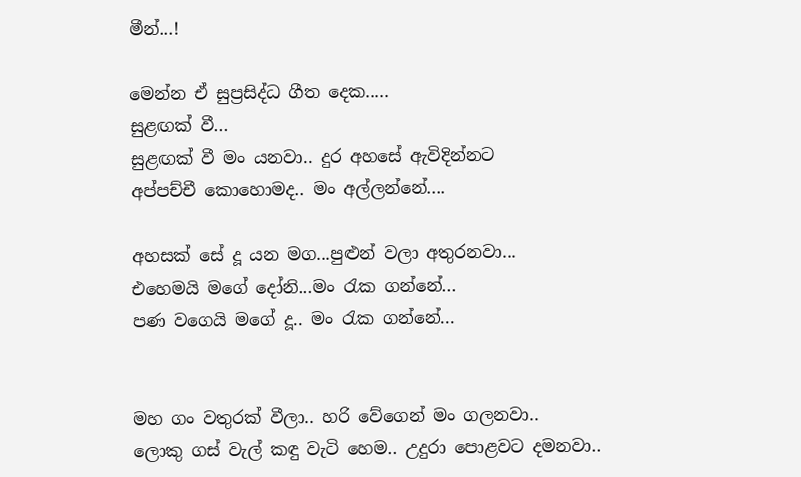මීන්...!

මෙන්න ඒ සුප්‍රසිද්ධ ගීත දෙක.....
සුළඟක් වී...
සුළඟක් වී මං යනවා.. දුර අහසේ ඇවිදින්නට
අප්පච්චී කොහොමද.. මං අල්ලන්නේ....

අහසක් සේ දූ යන මග...පුළුන් වලා අතුරනවා...
එහෙමයි මගේ දෝනි...මං රැක ගන්නේ...
පණ වගෙයි මගේ දූ.. මං රැක ගන්නේ...


මහ ගං වතුරක් වීලා.. හරි වේගෙන් මං ගලනවා..
ලොකු ගස් වැල් කඳු වැටි හෙම.. උදුරා පොළවට දමනවා..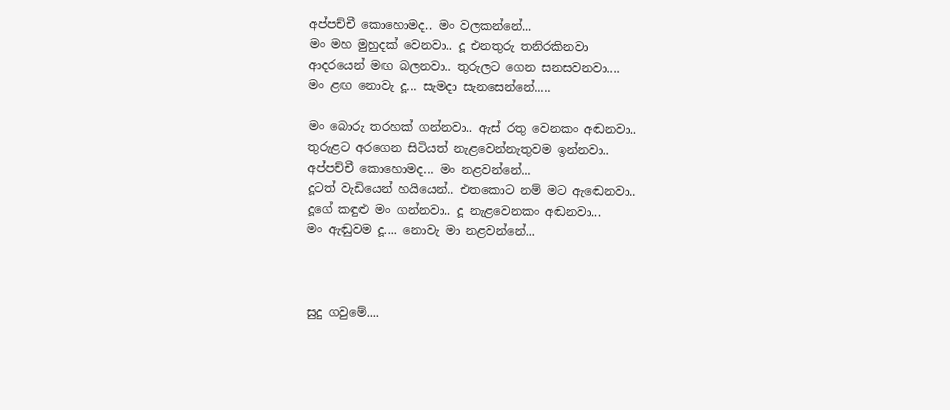අප්පච්චී කොහොමද.. මං වලකන්නේ...
මං මහ මුහුදක් වෙනවා.. දූ එනතුරු තනිරකිනවා
ආදරයෙන් මඟ බලනවා.. තුරුලට ගෙන සනසවනවා....
මං ළඟ නොවැ දූ... සැමදා සැනසෙන්නේ.....

මං බොරු තරහක් ගන්නවා.. ඇස් රතු වෙනකං අඬනවා..
තුරුළට අරගෙන සිටියත් නැළවෙන්නැතුවම ඉන්නවා..
අප්පච්චී කොහොමද... මං නළවන්නේ...
දූටත් වැඩියෙන් හයියෙන්.. එතකොට නම් මට ඇඬෙනවා..
දූගේ කඳුළු මං ගන්නවා.. දූ නැළවෙනකං අඬනවා...
මං ඇඬුවම දූ.... නොවැ මා නළවන්නේ...



සුදු ගවුමේ....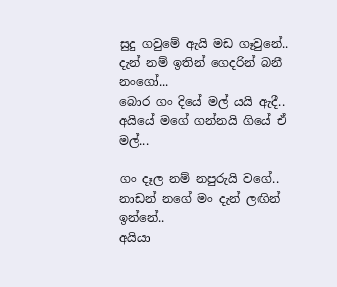සුදු ගවුමේ ඇයි මඩ ගෑවුනේ..
දැන් නම් ඉතින් ගෙදරින් බනී නංගෝ...
බොර ගං දියේ මල් යයි ඇදී..
අයියේ මගේ ගන්නයි ගියේ ඒ මල්...

ගං දෑල නම් නපුරුයි වගේ..
නාඩන් නගේ මං දැන් ලඟින් ඉන්නේ..
අයියා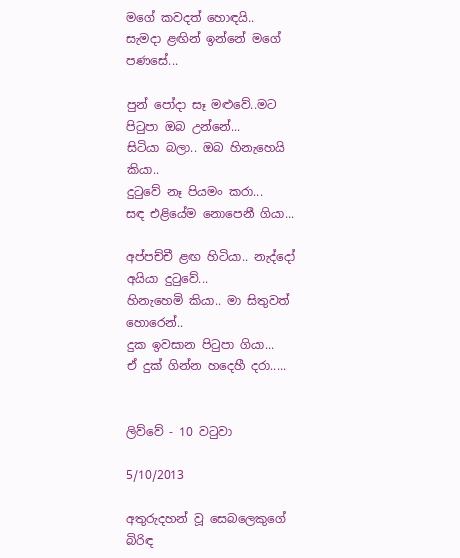මගේ කවදත් හොඳයි..
සැමදා ළඟින් ඉන්නේ මගේ පණසේ...

පුන් පෝදා සෑ මළුවේ..මට පිටුපා ඔබ උන්නේ...
සිටියා බලා.. ඔබ හිනැහෙයි කියා..
දුටුවේ නෑ පියමං කරා...
සඳ එළියේම නොපෙනී ගියා...

අප්පච්චී ළඟ හිටියා.. නැද්දෝ අයියා දුටුවේ...
හිනැහෙමි කියා.. මා සිතුවත් හොරෙන්..
දුක ඉවසාන පිටුපා ගියා...
ඒ දුක් ගින්න හදෙහී දරා.....


ලිව්වේ - 10 වටුවා

5/10/2013

අතුරුදහන් වූ සෙබලෙකුගේ බිරිඳ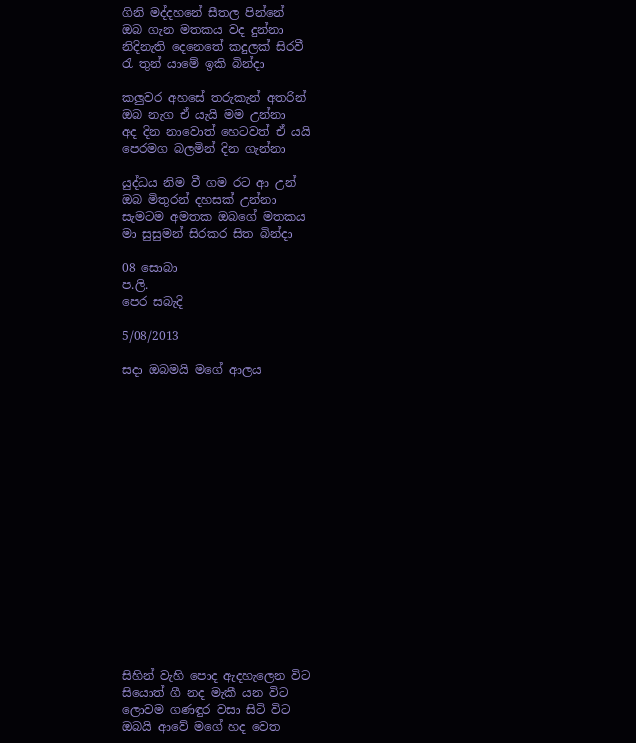ගිනි මද්දහනේ සීතල පින්නේ
ඔබ ගැන මතකය වද දුන්නා
නිදිනැති දෙනෙතේ කදුලක් සිරවී
රැ තුන් යාමේ ඉකි බින්දා

කලුවර අහසේ තරුකැන් අතරින්
ඔබ නැග ඒ යැයි මම උන්නා
අද දින නාවොත් හෙටවත් ඒ යයි
පෙරමග බලමින් දින ගැන්නා

යුද්ධය නිම වී ගම රට ආ උන්
ඔබ මිතුරන් දහසක් උන්නා
සැමටම අමතක ඔබගේ මතකය
මා සුසුමන් සිරකර සිත බින්දා

08 සොබා
ප.ලි.
පෙර සබැදි

5/08/2013

සදා ඔබමයි මගේ ආලය

















සිහින් වැහි පොද ඇදහැලෙන විට
සියොත් ගී නද මැකී යන විට
ලොවම ගණඳුර වසා සිටි විට
ඔබයි ආවේ මගේ හද වෙත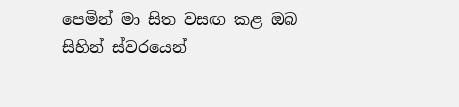පෙමින් මා සිත වසඟ කළ ඔබ
සිහින් ස්වරයෙන්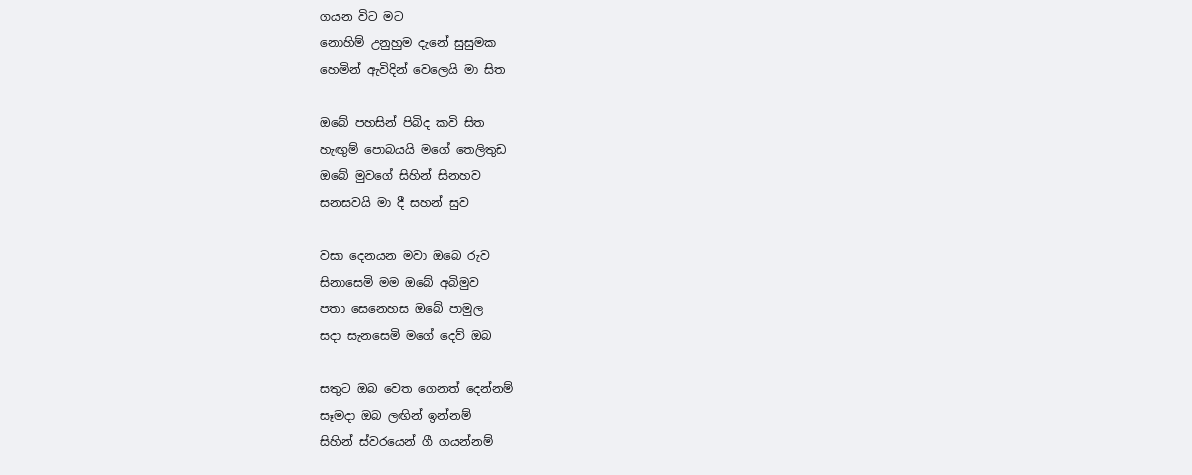ගයන විට මට
නොහිම් උනුහුම දැනේ සුසුමක
හෙමින් ඇවිදින් වෙලෙයි මා සිත

ඔබේ පහසින් පිබිද කවි සිත
හැඟුම් පොබයයි මගේ තෙලිතුඩ
ඔබේ මුවගේ සිහින් සිනහව
සනසවයි මා දී සහන් සුව

වසා දෙනයන මවා ඔබෙ රුව
සිනාසෙමි මම ඔබේ අබිමුව
පතා සෙනෙහස ඔබේ පාමුල
සදා සැනසෙමි මගේ දෙව් ඔබ

සතුට ඔබ වෙත ගෙනත් දෙන්නම්
සෑමදා ඔබ ලඟින් ඉන්නම්
සිහින් ස්වරයෙන් ගී ගයන්නම්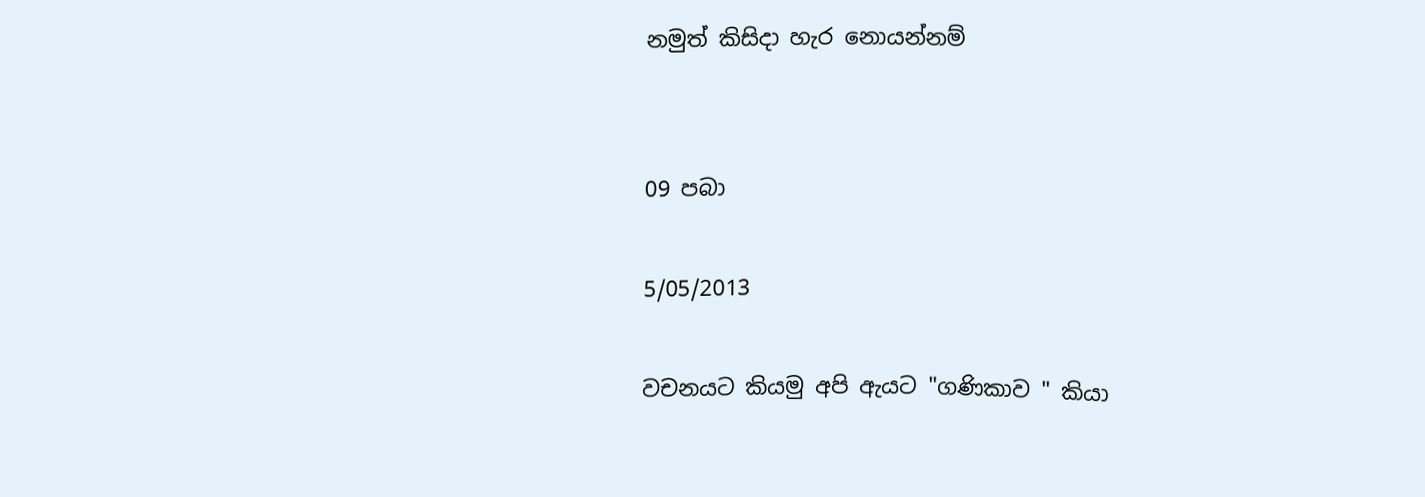නමුත් කිසිදා හැර නොයන්නම්


09 පබා

5/05/2013

වචනයට කියමු අපි ඇයට "ගණිකාව " කියා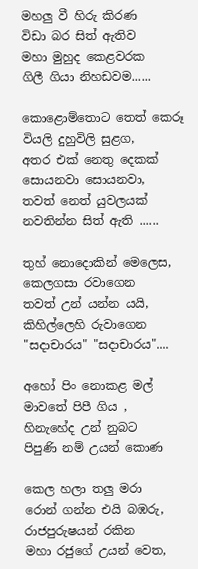මහලු වී හිරු කිරණ
විඩා බර සිත් ඇතිව
මහා මුහුද කෙළවරක
ගිලී ගියා නිහඩවම......

කොළොම්තොට තෙත් කෙරූ
වියලි දුහුවිලි සුළග,
අතර එක් නෙතු දෙකක්
සොයනවා සොයනවා,
තවත් නෙත් යුවලයක්
නවතින්න සිත් ඇති ......

තුහ් නොදොකින් මෙලෙස,
කෙලගසා රවාගෙන
තවත් උන් යන්න යයි,
කිහිල්ලෙහි රුවාගෙන
"සදාචාරය" "සදාචාරය"....

අහෝ පිං නොකළ මල්
මාවතේ පිපී ගිය ,
හිනැහේද උන් නුබට
පිපුණි නම් උයන් කොණ

කෙල හලා තලු මරා
රොන් ගන්න එයි බඹරු,
රාජපුරුෂයන් රකින
මහා රජුගේ උයන් වෙත,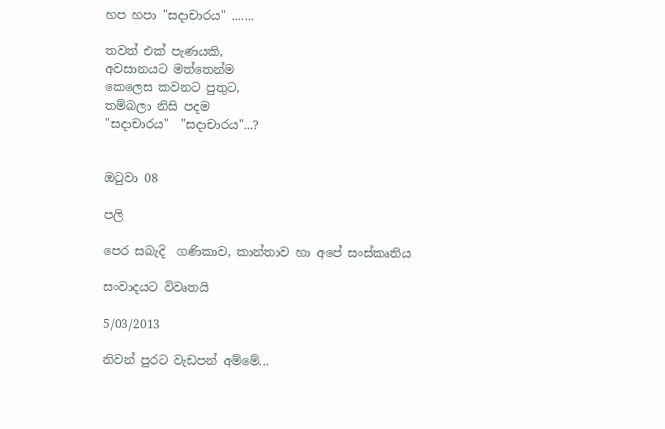හප හපා "සදාචාරය" .......

තවත් එක් පැණයකි,
අවසානයට මත්තෙන්ම
කෙලෙස කවනට පුතුට,
තම්බලා නිසි පදම
"සදාචාරය"  "සදාචාරය"...?


ඔටුවා 08

පලි

පෙර සබැදි  ගණිකාව, කාන්තාව හා අපේ සංස්කෘතිය

සංවාදයට විවෘතයි

5/03/2013

නිවන් පුරට වැඩපන් අම්මේ...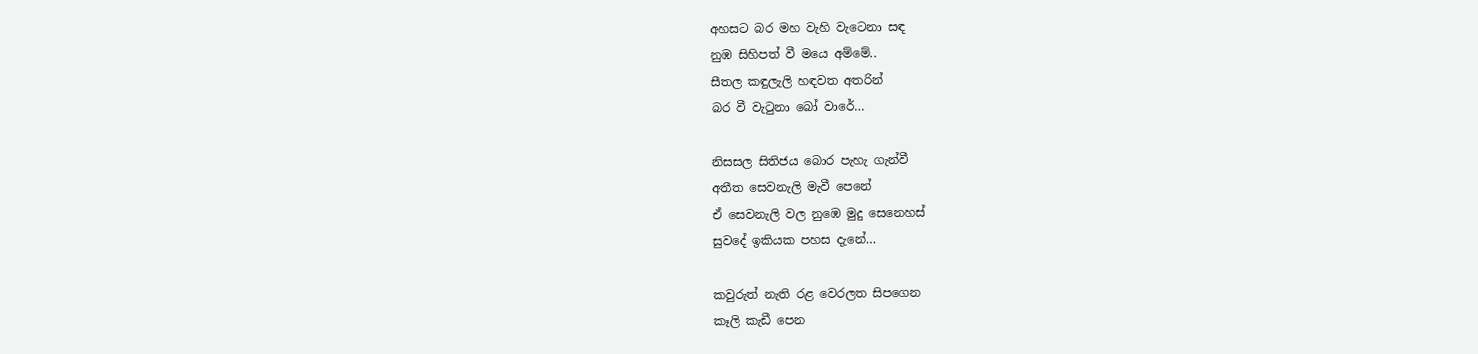අහසට බර මහ වැහි වැටෙනා සඳ
නුඹ සිහිපත් වී මයෙ අම්මේ..
සීතල කඳුලැලි හඳවත අතරින්
බර වී වැටුනා බෝ වාරේ…

නිසසල සිතිජය බොර පැහැ ගැන්වී
අතීත සෙවනැලි මැවී පෙනේ
ඒ සෙවනැලි වල නුඹෙ මුදු සෙනෙහස්
සුවදේ ඉකියක පහස දැනේ…

කවුරුත් නැති රළ වෙරලත සිපගෙන
කෑලි කැඩී පෙන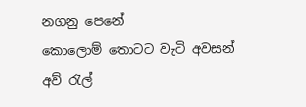නගනු පෙනේ
කොලොම් තොටට වැටි අවසන් අව් රැල්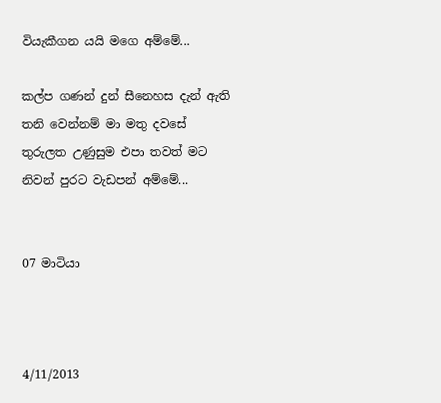වියැකීගන යයි මගෙ අම්මේ...

කල්ප ගණන් දුන් සීනෙහස දැන් ඇති
තනි වෙන්නම් මා මතු දවසේ
තුරුලත උණුසුම එපා තවත් මට
නිවන් පුරට වැඩපන් අම්මේ...


07 මාටියා



4/11/2013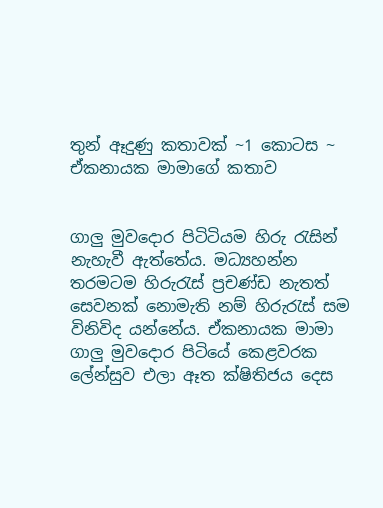තුන් ඈදුණු කතාවක් ~1 කොටස ~ ඒකනායක මාමාගේ කතාව


ගාලු මුවදොර පිටිටියම හිරු රැසින් නැහැවී ඇත්තේය. මධ්‍යහන්න තරමටම හිරුරැස් ප්‍රචණ්ඩ නැතත් සෙවනක් නොමැති නම් හිරුරැස් සම විනිවිද යන්නේය. ඒකනායක මාමා ගාලු මුවදොර පිටියේ කෙළවරක ලේන්සුව එලා ඈත ක්ෂිතිජය දෙස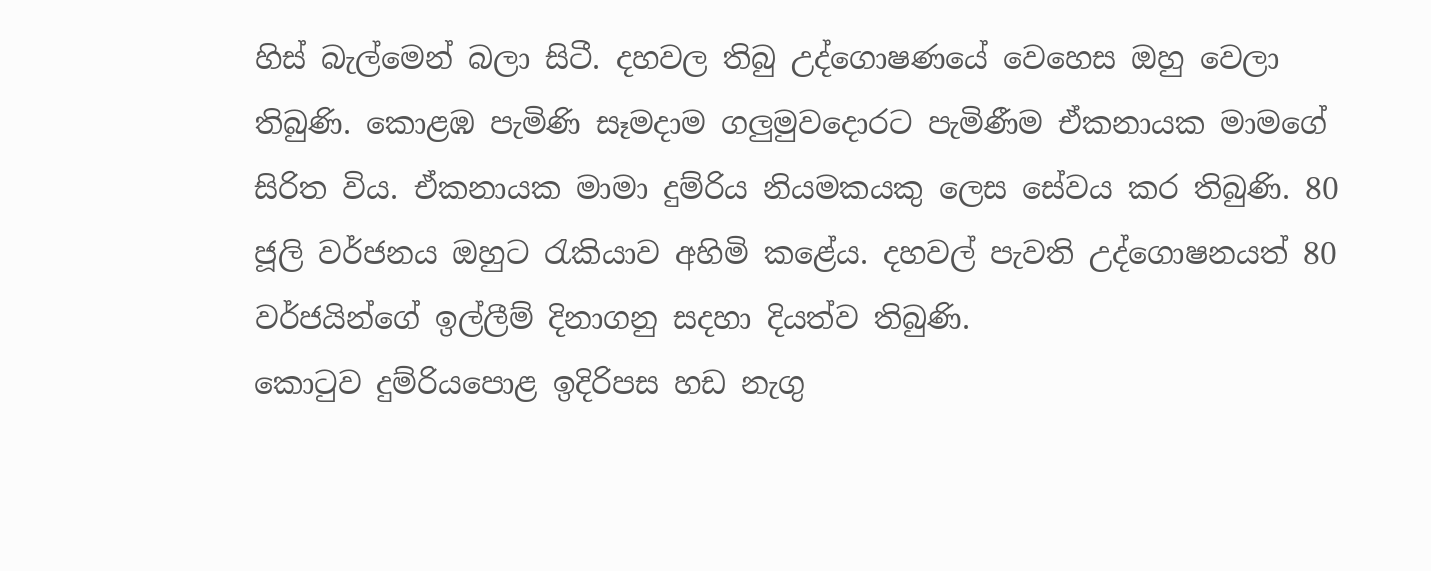හිස් බැල්මෙන් බලා සිටී. දහවල තිබු උද්ගොෂණයේ වෙහෙස ඔහු වෙලා තිබුණි. කොළඹ පැමිණි සෑමදාම ගලුමුවදොරට පැමිණීම ඒකනායක මාමගේ සිරිත විය. ඒකනායක මාමා දුම්රිය නියමකයකු ලෙස සේවය කර තිබුණි. 80 ජූලි වර්ජනය ඔහුට රැකියාව අහිමි කළේය. දහවල් පැවති උද්ගොෂනයත් 80 වර්ජයින්ගේ ඉල්ලීම් දිනාගනු සදහා දියත්ව තිබුණි.
කොටුව දුම්රියපොළ ඉදිරිපස හඩ නැගු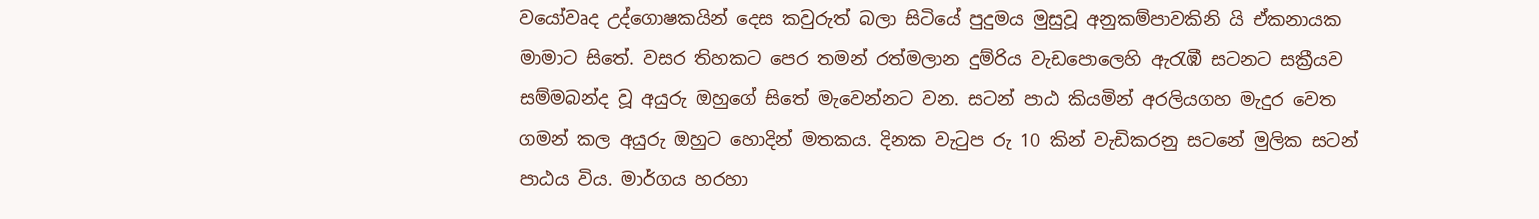වයෝවෘද උද්ගොෂකයින් දෙස කවුරුත් බලා සිටියේ පුදුමය මුසුවූ අනුකම්පාවකිනි යි ඒකනායක මාමාට සිතේ. වසර තිහකට පෙර තමන් රත්මලාන දුම්රිය වැඩපොලෙහි ඇරැඹී සටනට සක්‍රීයව සම්මබන්ද වූ අයුරු ඔහුගේ සිතේ මැවෙන්නට වන. සටන් පාඨ කියමින් අරලියගහ මැදුර වෙත ගමන් කල අයුරු ඔහුට හොදින් මතකය. දිනක වැටුප රු 10 කින් වැඩිකරනු සටනේ මුලික සටන් පාඨය විය. මාර්ගය හරහා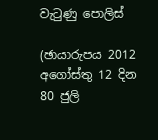වැටුණු පොලිස්

(ඡායාරුපය 2012 අගෝස්තු 12 දින 80 ජුලි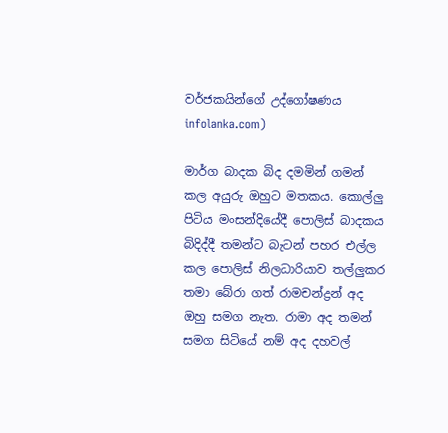වර්ජකයින්ගේ උද්ගෝෂණය infolanka.com)

මාර්ග බාදක බිද දමමින් ගමන් කල අයුරු ඔහුට මතකය. කොල්ලු පිටිය මංසන්දියේදී පොලිස් බාදකය බිදිද්දී තමන්ට බැටන් පහර එල්ල කල පොලිස් නිලධාරියාව තල්ලුකර තමා බේරා ගත් රාමචන්ද්‍රන් අද ඔහු සමග නැත. රාමා අද තමන් සමග සිටියේ නම් අද දහවල්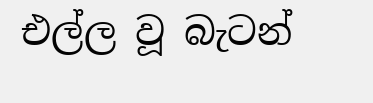එල්ල වූ බැටන්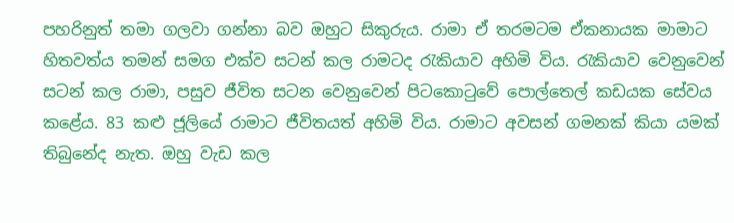පහරිනුත් තමා ගලවා ගන්නා බව ඔහුට සිකුරුය. රාමා ඒ තරමටම ඒකනායක මාමාට හිතවත්ය තමන් සමග එක්ව සටන් කල රාමටද රැකියාව අහිමි විය. රැකියාව වෙනුවෙන් සටන් කල රාමා, පසුව ජීවිත සටන වෙනුවෙන් පිටකොටුවේ පොල්තෙල් කඩයක සේවය කළේය. 83 කළු ජූලියේ රාමාට ජීවිතයත් අහිමි විය. රාමාට අවසන් ගමනක් කියා යමක් තිබුනේද නැත. ඔහු වැඩ කල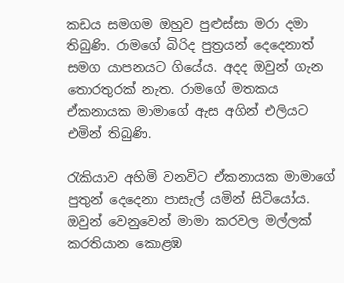කඩය සමගම ඔහුව පුළුස්සා මරා දමා තිබුණි. රාමගේ බිරිද පුත්‍රයන් දෙදෙනාත් සමග යාපනයට ගියේය. අදද ඔවුන් ගැන තොරතුරක් නැත. රාමගේ මතකය ඒකනායක මාමාගේ ඇස අගින් එලියට එමින් තිබුණි.

රැකියාව අහිමි වනවිට ඒකනායක මාමාගේ පුතුන් දෙදෙනා පාසැල් යමින් සිටියෝය. ඔවුන් වෙනුවෙන් මාමා කරවල මල්ලක් කරතියාන කොළඹ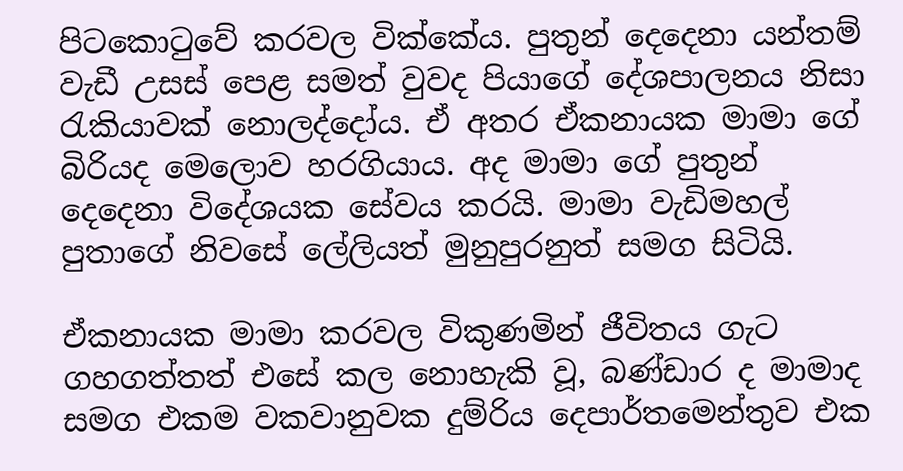පිටකොටුවේ කරවල වික්කේය. පුතුන් දෙදෙනා යන්තම් වැඩී උසස් පෙළ සමත් වුවද පියාගේ දේශපාලනය නිසා රැකියාවක් නොලද්දෝය. ඒ අතර ඒකනායක මාමා ගේ බිරියද මෙලොව හරගියාය. අද මාමා ගේ පුතුන් දෙදෙනා විදේශයක සේවය කරයි. මාමා වැඩිමහල් පුතාගේ නිවසේ ලේලියත් මුනුපුරනුත් සමග සිටියි.

ඒකනායක මාමා කරවල විකුණමින් ජීවිතය ගැට ගහගත්තත් එසේ කල නොහැකි වූ, බණ්ඩාර ද මාමාද සමග එකම වකවානුවක දුම්රිය දෙපාර්තමෙන්තුව එක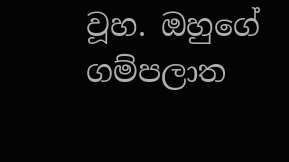වූහ. ඔහුගේ ගම්පලාත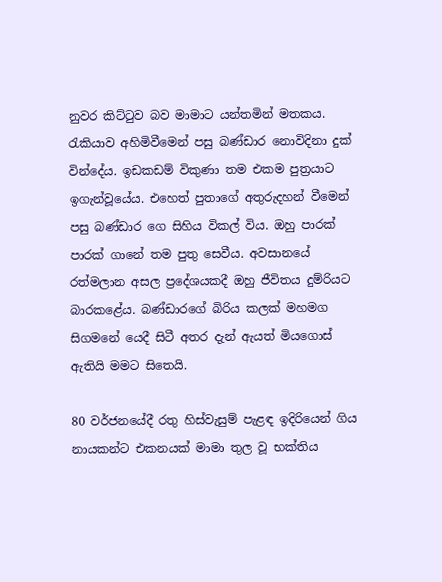නුවර කිට්ටුව බව මාමාට යන්තමින් මතකය.  රැකියාව අහිමිවීමෙන් පසු බණ්ඩාර නොවිදිනා දුක් වින්දේය. ඉඩකඩම් විකුණා තම එකම පුත්‍රයාට ඉගැන්වූයේය. එහෙත් පුතාගේ අතුරුදහන් වීමෙන් පසු බණ්ඩාර ගෙ සිහිය විකල් විය. ඔහු පාරක් පාරක් ගානේ තම පුතු සෙවීය. අවසානයේ රත්මලාන අසල ප්‍රදේශයකදී ඔහු ජීවිතය දුම්රියට  බාරකළේය. බණ්ඩාරගේ බිරිය කලක් මහමග සිගමනේ යෙදී සිටී අතර දැන් ඇයත් මියගොස් ඇතියි මමට සිතෙයි.

80 වර්ජනයේදී රතු හිස්වැසුම් පැළඳ ඉදිරියෙන් ගිය නායකන්ට එකනයක් මාමා තුල වූ භක්තිය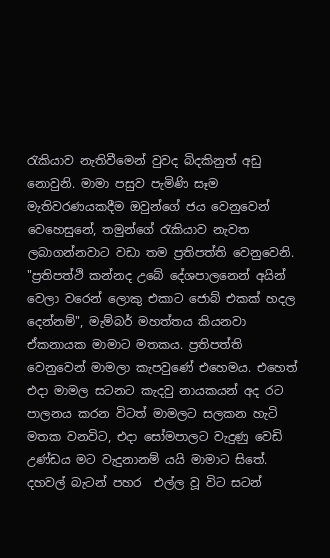රැකියාව නැතිවීමෙන් වුවද බිදකිනුත් අඩු නොවුනි. මාමා පසුව පැමිණි සෑම මැතිවරණයකදීම ඔවුන්ගේ ජය වෙනුවෙන් වෙහෙසුනේ, තමුන්ගේ රැකියාව නැවත ලබාගන්නවාට වඩා තම ප්‍රතිපත්ති වෙනුවෙනි. "ප්‍රතිපත්ථි කන්නද උබේ දේශපාලනෙන් අයින් වෙලා වරෙන් ලොකු එකාට ජොබ් එකක් හදල දෙන්නම්", මැම්බර් මහත්තය කියනවා ඒකනායක මාමාට මතකය. ප්‍රතිපත්ති වෙනුවෙන් මාමලා කැපවුණේ එහෙමය. එහෙත් එදා මාමල සටනට කැදවු නායකයන් අද රට පාලනය කරන විටත් මාමලට සලකන හැටි මතක වනවිට, එදා සෝමපාලට වැදුණු වෙඩි උණ්ඩය මට වැදුනානම් යයි මාමාට සිතේ. දහවල් බැටන් පහර  එල්ල වූ විට සටන්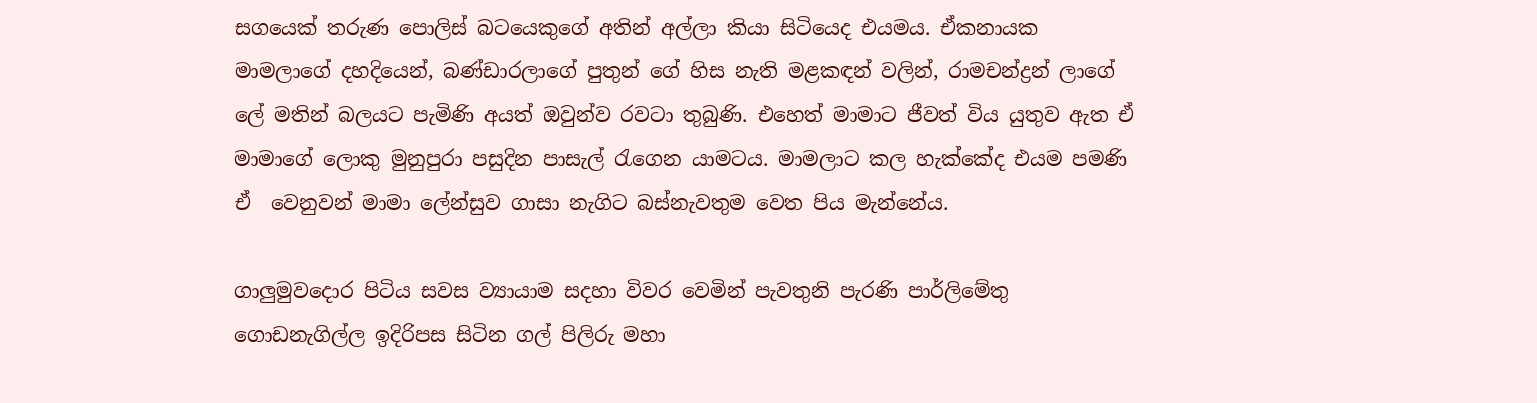සගයෙක් තරුණ පොලිස් බටයෙකුගේ අතින් අල්ලා කියා සිටියෙද එයමය. ඒකනායක  මාමලාගේ දහදියෙන්, බණ්ඩාරලාගේ පුතුන් ගේ හිස නැති මළකඳන් වලින්, රාමචන්ද්‍රන් ලාගේ ලේ මතින් බලයට පැමිණි අයත් ඔවුන්ව රවටා තුබුණි. එහෙත් මාමාට ජීවත් විය යුතුව ඇත ඒ මාමාගේ ලොකු මුනුපුරා පසුදින පාසැල් රැගෙන යාමටය. මාමලාට කල හැක්කේද එයම පමණි ඒ  වෙනුවන් මාමා ලේන්සුව ගාසා නැගිට බස්නැවතුම වෙත පිය මැන්නේය.

ගාලුමුවදොර පිටිය සවස ව්‍යායාම සදහා විවර වෙමින් පැවතුනි පැරණි පාර්ලිමේතු ගොඩනැගිල්ල ඉදිරිපස සිටින ගල් පිලිරු මහා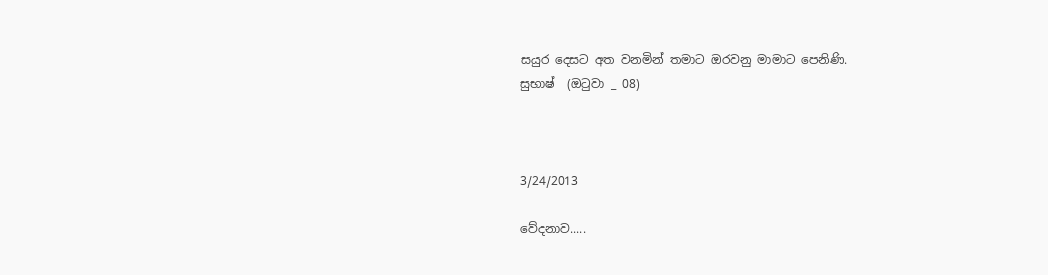සයුර දෙසට අත වනමින් තමාට ඔරවනු මාමාට පෙනිණි.
සුභාෂ්  (ඔටුවා _ 08)



3/24/2013

වේදනාව.....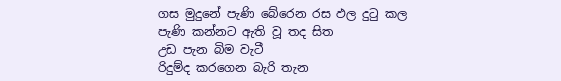ගස මුදුනේ පැණි බේරෙන රස ඵල දුටු කල
පැණි කන්නට ඇති වූ තද සිත
උඩ පැන බිම වැටී
රිදුම්ද කරගෙන බැරි තැන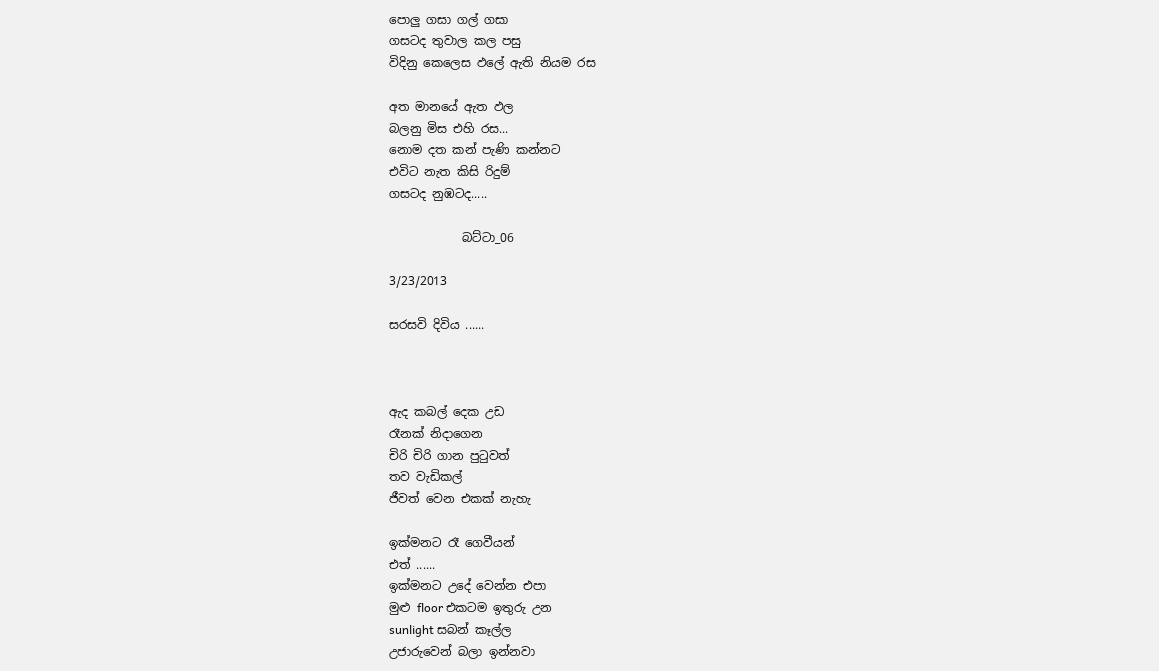පොලු ගසා ගල් ගසා
ගසටද තුවාල කල පසු
විදිනු කෙලෙස ඵලේ ඇති නියම රස

අත මානයේ ඇත ඵල
බලනු මිස එහි රස...
නොම දත කන් පැණි කන්නට
එවිට නැත කිසි රිදුම්
ගසටද නුඹටද.....

            බට්ටා_06

3/23/2013

සරසවි දිවිය ......



ඇද කබල් දෙක උඩ
රෑනක් නිදාගෙන
චිරි චිරි ගාන පුටුවත්
තව වැඩිකල්
ජීවත් වෙන එකක් නැහැ

ඉක්මනට රෑ ගෙවීයන්
එත් ......
ඉක්මනට උදේ වෙන්න එපා
මුළු floor එකටම ඉතුරු උන
sunlight සබන් කෑල්ල
උජාරුවෙන් බලා ඉන්නවා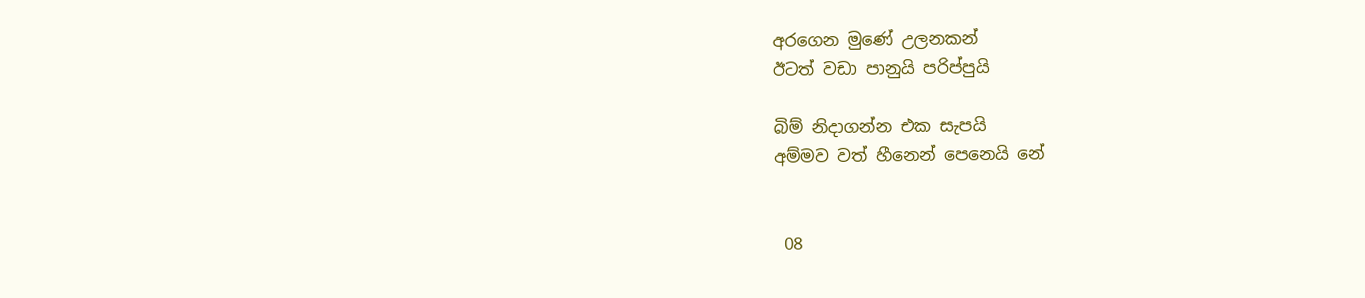අරගෙන මුණේ උලනකන්
ඊටත් වඩා පානුයි පරිප්පුයි

බිම් නිදාගන්න එක සැපයි
අම්මව වත් හීනෙන් පෙනෙයි නේ


 08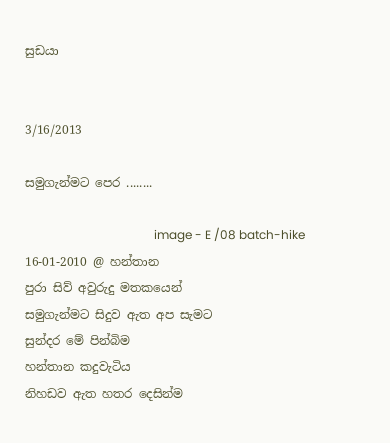සුඩයා


3/16/2013

සමුගැන්මට පෙර ........

                                           image - E /08 batch-hike 16-01-2010 @ හන්තාන
පුරා සිව් අවුරුදු මතකයෙන්
සමුගැන්මට සිදුව ඇත අප සැමට
සුන්දර මේ පින්බිම
හන්තාන කදුවැටිය
නිහඩව ඇත හතර දෙසින්ම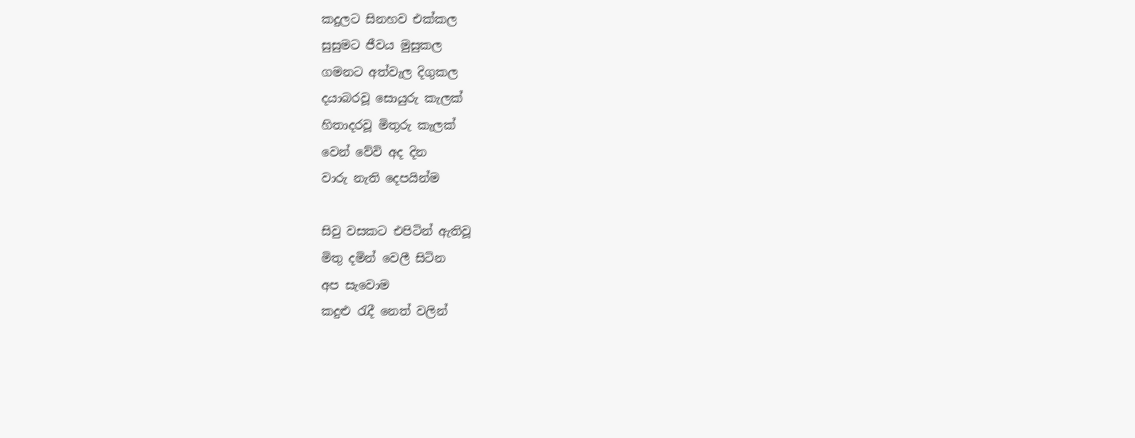කදුලට සිනහව එක්කල
සුසුමට ජීවය මුසුකල
ගමනට අත්වැල දිගුකල
දයාබරවූ සොයුරු කැලක්
හිතාදරවූ මිතුරු කැලක්
වෙන් වේවි අද දින
වාරු නැති දෙපයින්ම

සිවු වසකට එපිටින් ඇතිවූ
මිතු දමින් වෙලී සිටින
අප සැවොම
කදුළු රැදී නෙත් වලින්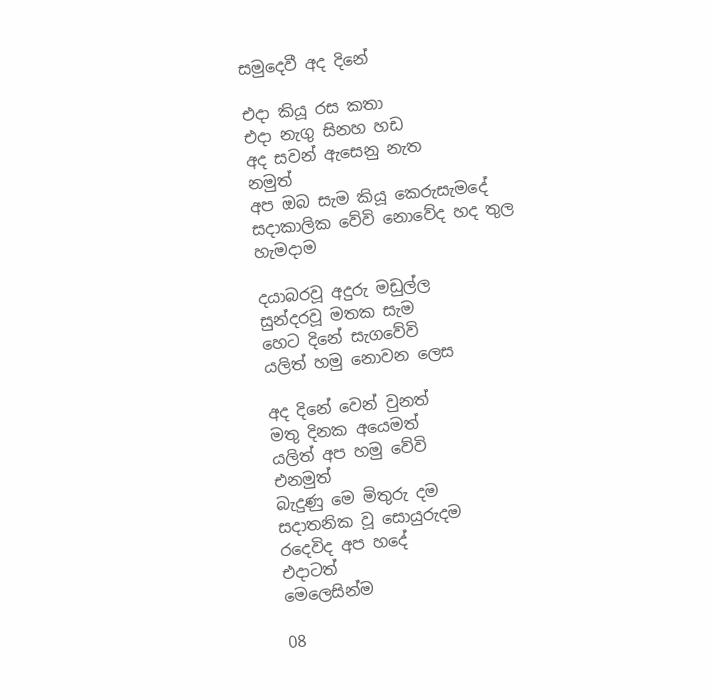සමුදෙවී අද දිනේ

එදා කියූ රස කතා
එදා නැගු සිනහ හඩ
අද සවන් ඇසෙනු නැත
නමුත්
අප ඔබ සැම කියූ කෙරුසැමදේ
සදාකාලික වේවි නොවේද හද තුල
හැමදාම

දයාබරවූ අදුරු මඩුල්ල
සුන්දරවූ මතක සැම
හෙට දිනේ සැගවේවි
යලිත් හමු නොවන ලෙස

අද දිනේ වෙන් වුනත්
මතු දිනක අයෙමත්
යලිත් අප හමු වේවි
එනමුත්
බැදුණු මෙ මිතුරු දම
සදාතනික වූ සොයුරුදම
රදෙවිද අප හදේ
එදාටත්
මෙලෙසින්ම

08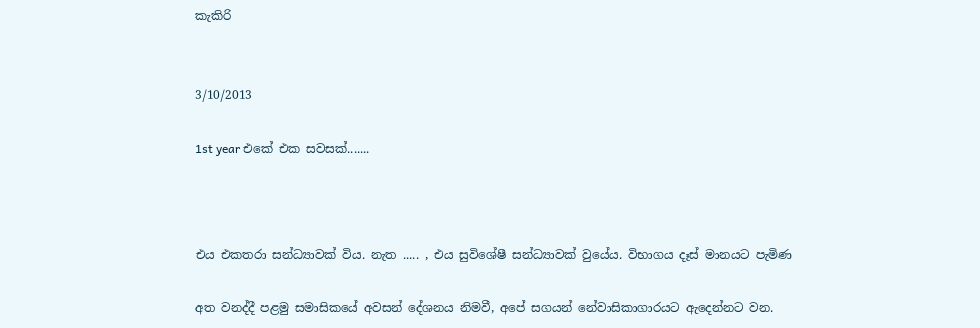කැකිරි


3/10/2013

1st year එකේ එක සවසක්.......



එය එකතරා සන්ධ්‍යාවක් විය. නැත ..... , එය සුවිශේෂී සන්ධ්‍යාවක් වුයේය. විභාගය දෑස් මානයට පැමිණ

අත වනද්දී පළමු සමාසිකයේ අවසන් දේශනය නිමවී, අපේ සගයන් නේවාසිකාගාරයට ඇදෙන්නට වන.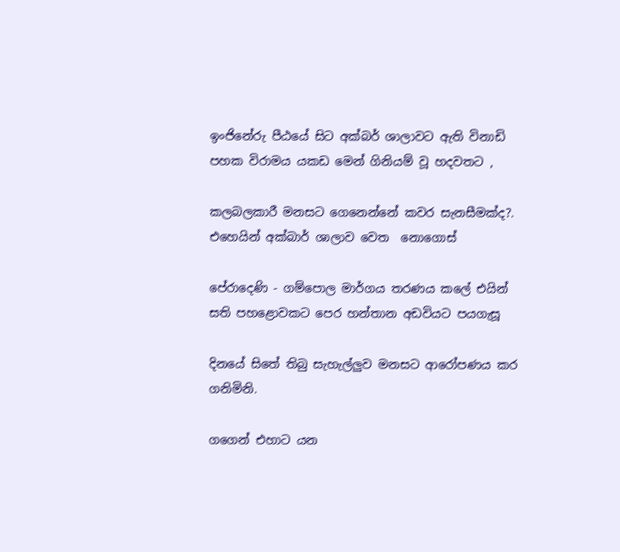ඉංජිනේරු පීඨයේ සිට අක්බර් ශාලාවට ඇති විනාඩි පහක විරාමය යකඩ මෙන් ගිනියම් වූ හදවතට ,

කලබලකාරී මනසට ගෙනෙන්නේ කවර සැනසීමක්ද?. එහෙයින් අක්බාර් ශාලාව වෙත  නොගොස්

පේරාදෙණි - ගම්පොල මාර්ගය තරණය කලේ එයින් සති පහළොවකට පෙර හන්තාන අඩවියට පයගැසූ

දිනයේ සිතේ තිබු සැහැල්ලුව මනසට ආරෝපණය කර ගනිමිනි.

ගගෙන් එහාට යන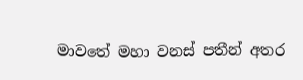මාවතේ මහා වනස් පතීන් අතර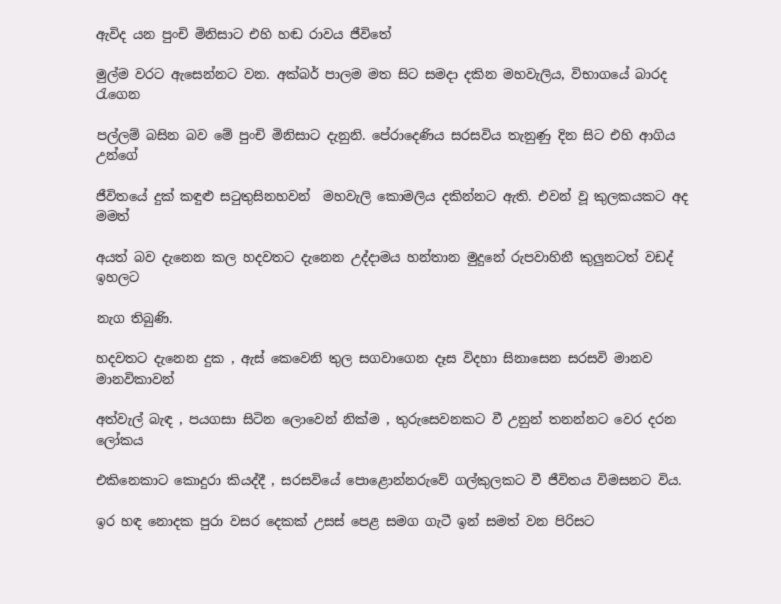ඇවිද යන පුංචි මිනිසාට එහි හඬ රාවය ජීවිතේ

මුල්ම වරට ඇසෙන්නට වන. අක්බර් පාලම මත සිට සමදා දකින මහවැලිය, විභාගයේ බාරද රැගෙන

පල්ලම් බසින බව මේ පුංචි මිනිසාට දැනුනි. පේරාදෙණිය සරසවිය තැනුණු දින සිට එහි ආගිය උන්ගේ

ජීවිතයේ දුක් කඳුළු සටුතුසිනහවන්  මහවැලි කොමලිය දකින්නට ඇති. එවන් වූ කුලකයකට අද මමත්

අයත් බව දැනෙන කල හදවතට දැනෙන උද්දාමය හන්තාන මුදුනේ රුපවාහිනී කුලුනටත් වඩද් ඉහලට

නැග තිබුණි.

හදවතට දැනෙන දුක , ඇස් කෙවෙනි තුල සගවාගෙන දෑස විදහා සිනාසෙන සරසවි මානව මානවිකාවන්

අත්වැල් බැඳ , පයගසා සිටින ලොවෙන් නික්ම , තුරුසෙවනකට වී උනුන් තනන්නට වෙර දරන ලෝකය

එකිනෙකාට කොදුරා කියද්දී , සරසවියේ පොළොන්නරුවේ ගල්කුලකට වී ජීවිතය විමසනට විය.

ඉර හඳ නොදක පුරා වසර දෙකක් උසස් පෙළ සමග ගැටී ඉන් සමත් වන පිරිසට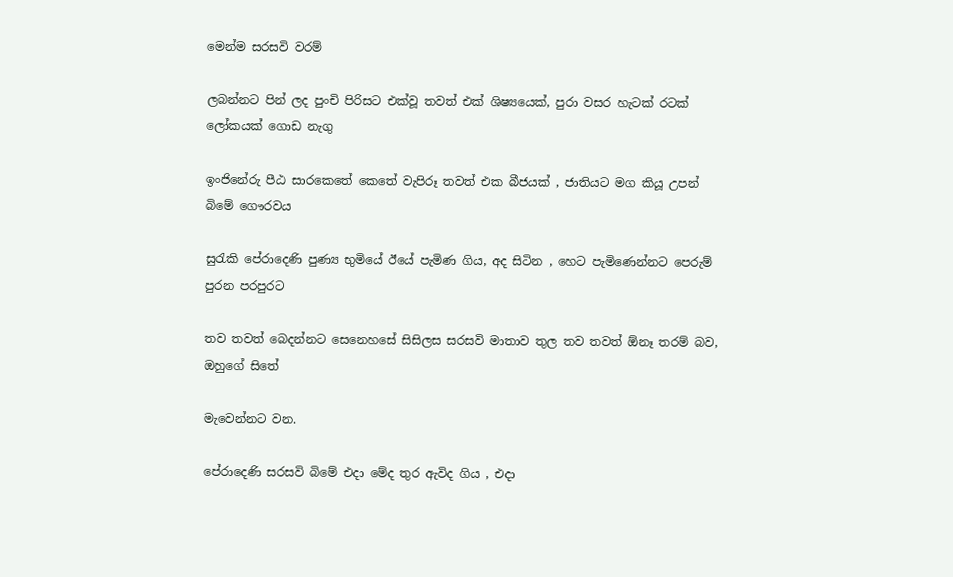මෙන්ම සරසවි වරම්

ලබන්නට පින් ලද පුංචි පිරිසට එක්වූ තවත් එක් ශිෂ්‍යයෙක්, පුරා වසර හැටක් රටක් ලෝකයක් ගොඩ නැගු

ඉංජිනේරු පීඨ සාරකෙතේ කෙතේ වැපිරූ තවත් එක බීජයක් , ජාතියට මග කියූ උපන් බිමේ ගෞරවය

සුරැකි පේරාදෙණි පුණ්‍ය භුමියේ ඊයේ පැමිණ ගිය, අද සිටින , හෙට පැමිණෙන්නට පෙරුම් පුරන පරපුරට

තව තවත් බෙදන්නට සෙනෙහසේ සිසිලස සරසවි මාතාව තුල තව තවත් ඕනෑ තරම් බව, ඔහුගේ සිතේ

මැවෙන්නට වන.

පේරාදෙණි සරසවි බිමේ එදා මේද තුර ඇවිද ගිය , එදා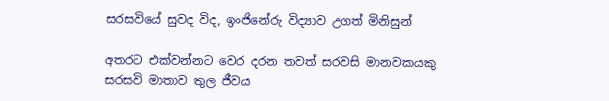සරසවියේ සුවද විද, ඉංජිනේරු විද්‍යාව උගත් මිනිසුන්

අතරට එක්වන්නට වෙර දරන තවත් සරවසි මානවකයකු සරසවි මාතාව තුල ජීවය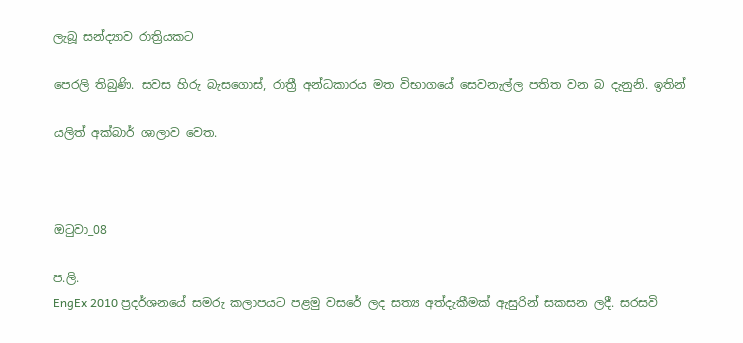ලැබූ සන්ද්‍යාව රාත්‍රියකට

පෙරලි තිබුණි. සවස හිරු බැසගොස්, රාත්‍රී අන්ධකාරය මත විභාගයේ සෙවනැල්ල පතිත වන බ දැනුනි. ඉතින්

යලිත් අක්බාර් ශාලාව වෙත.



ඔටුවා_08

ප.ලි.
EngEx 2010 ප්‍රදර්ශනයේ සමරු කලාපයට පළමු වසරේ ලද සත්‍ය අත්දැකීමක් ඇසුරින් සකසන ලදී. සරසවි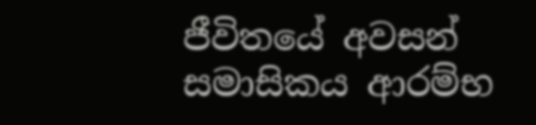ජීවිතයේ අවසන් සමාසිකය ආරම්භ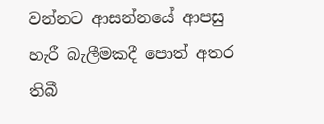වන්නට ආසන්නයේ ආපසු හැරී බැලීමකදී පොත් අතර තිබී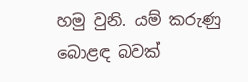හමු වුනි. යම් කරුණු  බොළඳ බවක්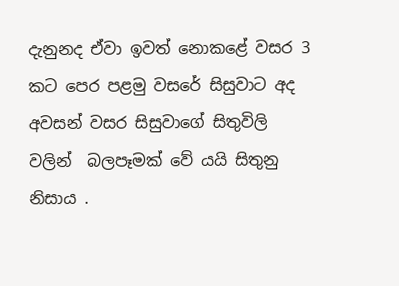දැනුනද ඒවා ඉවත් නොකළේ වසර 3 කට පෙර පළමු වසරේ සිසුවාට අද අවසන් වසර සිසුවාගේ සිතුවිලි වලින්  බලපෑමක් වේ යයි සිතුනු නිසාය .